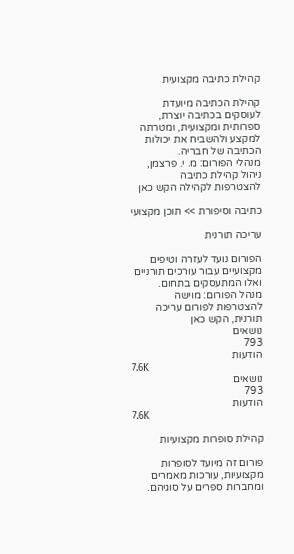קהילת כתיבה מקצועית

קהילת הכתיבה מיועדת לעוסקים בכתיבה יוצרת, ספרותית ומקצועית, ומטרתה למקצע ולהשביח את יכולות הכתיבה של חבריה.
מנהלי הפורום: מ. י. פרצמן, ניהול קהילת כתיבה
להצטרפות לקהילה הקש כאן

כתיבה וסיפורת >> תוכן מקצועי

עריכה תורנית

הפורום נועד לעזרה וטיפים מקצועיים עבור עורכים תורניים ואלו המתעסקים בתחום.
מנהל הפורום: מוישה
להצטרפות לפורום עריכה תורנית, הקש כאן
נושאים
793
הודעות
7.6K
נושאים
793
הודעות
7.6K

קהילת סופרות מקצועיות

פורום זה מיועד לסופרות מקצועיות, עורכות מאמרים ומחברות ספרים על סוגיהם.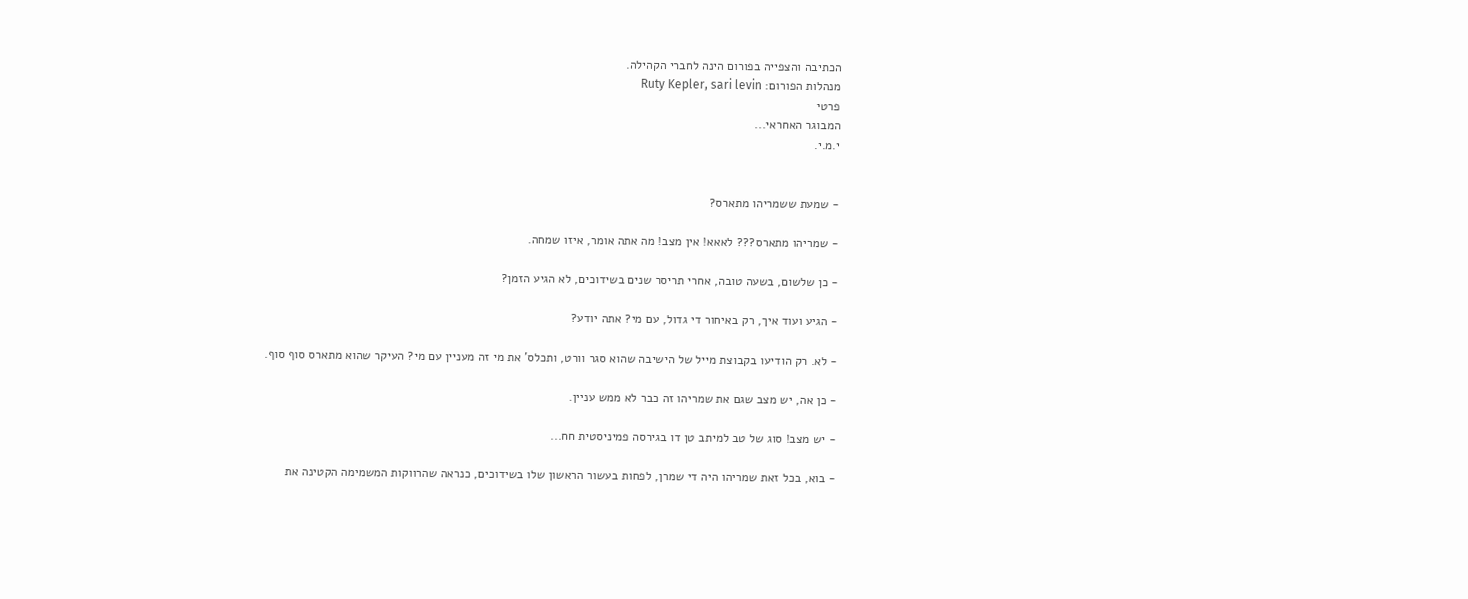הכתיבה והצפייה בפורום הינה לחברי הקהילה.
מנהלות הפורום: Ruty Kepler, sari levin
פרטי
המבוגר האחראי...
י.מ.י.


- שמעת ששמריהו מתארס?

- שמריהו מתארס??? לאאא! אין מצב! מה אתה אומר, איזו שמחה.

- כן שלשום, בשעה טובה, אחרי תריסר שנים בשידוכים, לא הגיע הזמן?

- הגיע ועוד איך, רק באיחור די גדול, עם מי? אתה יודע?

- לא. רק הודיעו בקבוצת מייל של הישיבה שהוא סגר וורט, ותכלס' את מי זה מעניין עם מי? העיקר שהוא מתארס סוף סוף.

- כן אה, יש מצב שגם את שמריהו זה כבר לא ממש עניין.

- יש מצב! סוג של טב למיתב טן דו בגירסה פמיניסטית חח...

- בוא, בכל זאת שמריהו היה די שמרן, לפחות בעשור הראשון שלו בשידוכים, כנראה שהרווקות המשמימה הקטינה את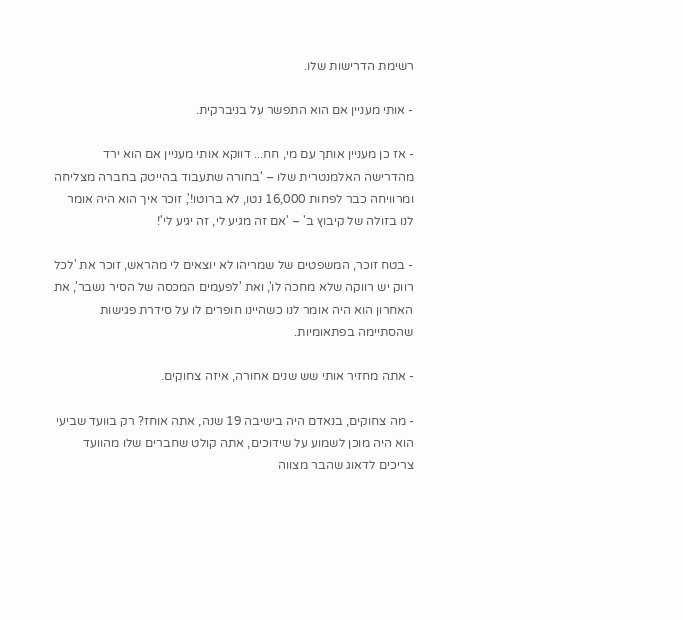רשימת הדרישות שלו.

- אותי מעניין אם הוא התפשר על בניברקית.

- אז כן מעניין אותך עם מי, חח... דווקא אותי מעניין אם הוא ירד מהדרישה האלמנטרית שלו – 'בחורה שתעבוד בהייטק בחברה מצליחה ומרוויחה כבר לפחות 16,000 נטו, לא ברוטו!', זוכר איך הוא היה אומר לנו בזולה של קיבוץ ב' – 'אם זה מגיע לי, זה יגיע לי'!

- בטח זוכר, המשפטים של שמריהו לא יוצאים לי מהראש, זוכר את 'לכל רווק יש רווקה שלא מחכה לו', ואת 'לפעמים המכסה של הסיר נשבר', את האחרון הוא היה אומר לנו כשהיינו חופרים לו על סידרת פגישות שהסתיימה בפתאומיות.

- אתה מחזיר אותי שש שנים אחורה, איזה צחוקים.

- מה צחוקים, בנאדם היה בישיבה 19 שנה, אתה אוחז? רק בוועד שביעי הוא היה מוכן לשמוע על שידוכים, אתה קולט שחברים שלו מהוועד צריכים לדאוג שהבר מצווה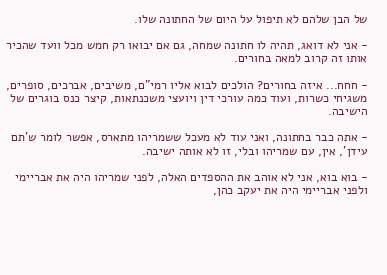של הבן שלהם לא תיפול על היום של החתונה שלו.

- אני לא דואג, תהיה לו חתונה שמחה, גם אם יבואו רק חמש מכל וועד שהכיר אותו זה קרוב למאה בחורים.

- חחח... איזה בחורים? הולכים לבוא אליו רמי"ם, משיבים, אברכים, סופרים, משגיחי כשרות, ועוד כמה עורכי דין ויועצי משכנתאות, קיצר כנס בוגרים של הישיבה.

- אתה כבר בחתונה, ואני עוד לא מעכל ששמריהו מתארס, אפשר לומר ש'תם עידן', אין, עם שמריהו ובלי, זו לא אותה ישיבה.

- בוא בוא, אני לא אוהב את ההספדים האלה, לפני שמריהו היה את אבריימי ולפני אבריימי היה את יעקב כהן,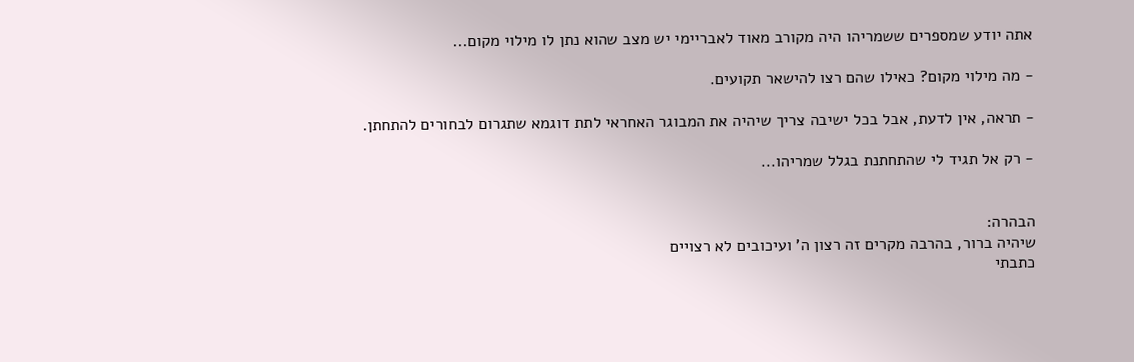אתה יודע שמספרים ששמריהו היה מקורב מאוד לאבריימי יש מצב שהוא נתן לו מילוי מקום...

- מה מילוי מקום? כאילו שהם רצו להישאר תקועים.

- תראה, אין לדעת, אבל בכל ישיבה צריך שיהיה את המבוגר האחראי לתת דוגמא שתגרום לבחורים להתחתן.

- רק אל תגיד לי שהתחתנת בגלל שמריהו...


הבהרה:
שיהיה ברור, בהרבה מקרים זה רצון ה' ועיכובים לא רצויים
כתבתי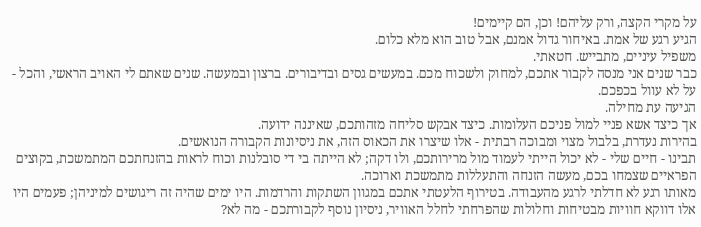על מקרי הקצה, ורק עליהם! וכן, הם קיימים!
הגיע רגע של אמת. באיחור גדול אמנם, אבל טוב הוא מלא כלום.
משפיל עיניים, מתבייש. חטאתי.
כבר שנים אני מנסה לקבור אתכם, למחוק ולשכוח מכם. במעשים גסים ובדיבורים. ברצון ובמעשה. שנים שאתם לי האויב הראשי, והכל - על לא עוול בכפכם.
הגיעה עת מחילה.
אך כיצד אשא פניי למול פניכם העלומות. כיצד אבקש סליחה מזהותכם, שאיננה ידועה.
בהירות נעדרת, בלבול מצוי ומבוכה רבתית - אלו שיצרו את הכאוס הזה, את ניסיונות הקבורה הנואשים.
תבינו - חיים שלי - לא יכול הייתי לעמוד מול מרירותכם, ולו דקה; לא הייתה בי די סובלנות וכוח לראות בהזנחתכם המתמשכת, בקוצים הפראיים שצמחו בכם, מעשה הזנחה והתעללות מתמשכת וארוכה.
מאותו רגע לא חדלתי לרגע מהעבודה. בטירוף הלעטתי אתכם במגוון השתקות והרדמות. היו ימים שהיה זה ריגושים למיניהן; פעמים היו אלו דווקא חוויות מבטיחות וחלולות שהפרחתי לחלל האוויר, ניסיון נוסף לקבורתכם - מה לא?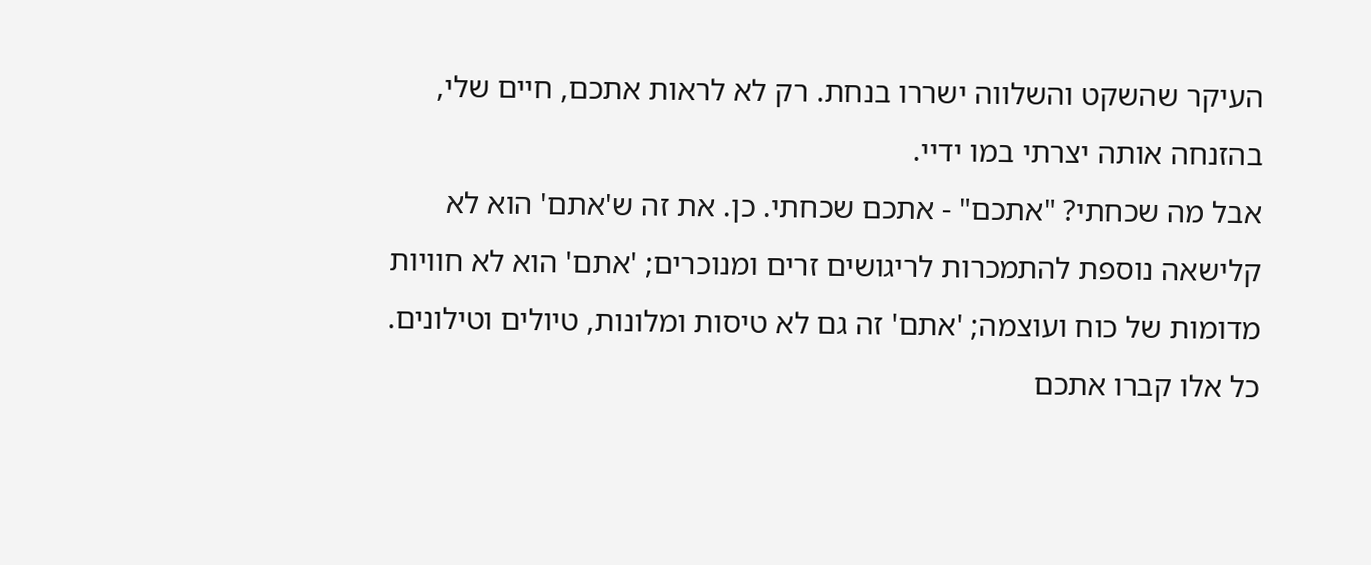העיקר שהשקט והשלווה ישררו בנחת. רק לא לראות אתכם, חיים שלי, בהזנחה אותה יצרתי במו ידיי.
אבל מה שכחתי? "אתכם" - אתכם שכחתי. כן. את זה ש'אתם' הוא לא קלישאה נוספת להתמכרות לריגושים זרים ומנוכרים; 'אתם' הוא לא חוויות מדומות של כוח ועוצמה; 'אתם' זה גם לא טיסות ומלונות, טיולים וטילונים.
כל אלו קברו אתכם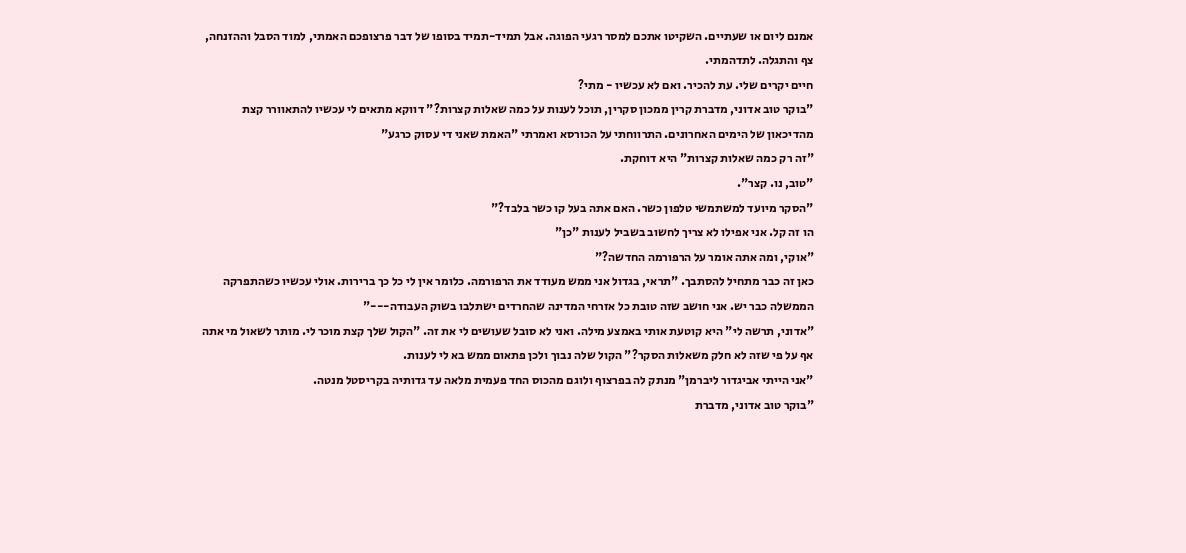אמנם ליום או שעתיים. השקיטו אתכם למסר רגעי הפוגה. אבל תמיד-תמיד בסופו של דבר פרצופכם האמתי, למוד הסבל וההזנחה, צף והתגלה. לתדהמתי.
חיים יקרים שלי. עת להכיר. ואם לא עכשיו - מתי?
"בוקר טוב אדוני, מדברת קרין ממכון סקרין, תוכל לענות על כמה שאלות קצרות?" דווקא מתאים לי עכשיו להתאוורר קצת מהדיכאון של הימים האחרונים. התרווחתי על הכורסא ואמרתי "האמת שאני די עסוק כרגע"
"זה רק כמה שאלות קצרות" היא דוחקת.
"טוב, נו. קצר".
"הסקר מיועד למשתמשי טלפון כשר. האם אתה בעל קו כשר בלבד?"
הו זה קל. אני אפילו לא צריך לחשוב בשביל לענות "כן"
"אוקי, ומה אתה אומר על הרפורמה החדשה?"
כאן זה כבר מתחיל להסתבך. "תראי, בגדול אני ממש מעודד את הרפורמה. כלומר אין לי כל כך ברירות. אולי עכשיו כשהתפרקה הממשלה כבר יש. אני חושב שזה טובת כל אזרחי המדינה שהחרדים ישתלבו בשוק העבודה---"
"אדוני, תרשה לי" היא קוטעת אותי באמצע מילה. ואני לא סובל שעושים לי את זה. "הקול שלך קצת מוכר לי. מותר לשאול מי אתה אף על פי שזה לא חלק משאלות הסקר?" הקול שלה נבוך ולכן פתאום ממש בא לי לענות.
"אני הייתי אביגדור ליברמן" מנתק לה בפרצוף ולוגם מהכוס החד פעמית מלאה עד גדותיה בקריסטל מנטה.
"בוקר טוב אדוני, מדברת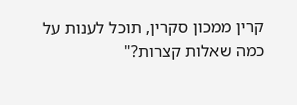קרין ממכון סקרין, תוכל לענות על כמה שאלות קצרות?"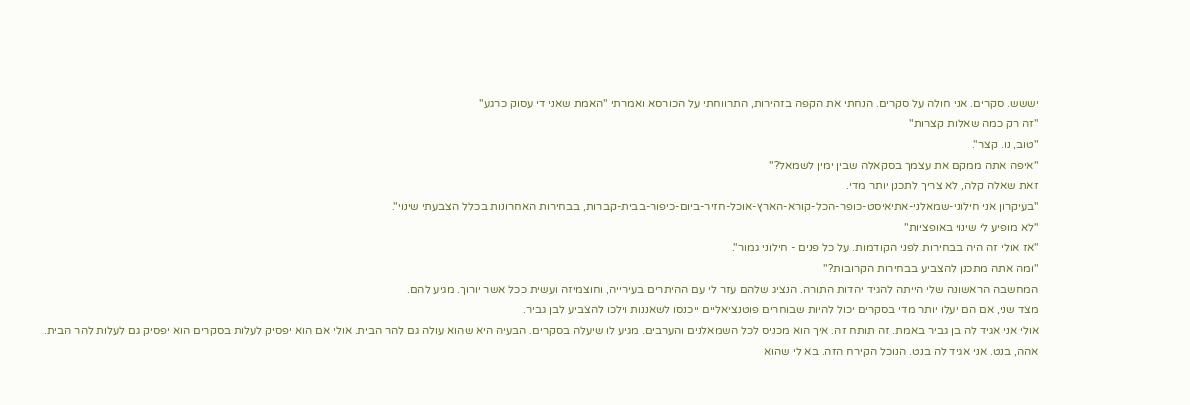יששש. סקרים. אני חולה על סקרים. הנחתי את הקפה בזהירות, התרווחתי על הכורסא ואמרתי "האמת שאני די עסוק כרגע"
"זה רק כמה שאלות קצרות"
"טוב, נו. קצר".
"איפה אתה ממקם את עצמך בסקאלה שבין ימין לשמאל?"
זאת שאלה קלה, לא צריך לתכנן יותר מדי.
"בעיקרון אני חילוני-שמאלני-אתיאיסט-כופר-הכל-קורא-הארץ-אוכל-חזיר-ביום-כיפור-בבית-קברות, בבחירות האחרונות בכלל הצבעתי שינוי".
"לא מופיע לי שינוי באופציות"
"אז אולי זה היה בבחירות לפני הקודמות. על כל פנים - חילוני גמור".
"ומה אתה מתכנן להצביע בבחירות הקרובות?"
המחשבה הראשונה שלי הייתה להגיד יהדות התורה. הנציג שלהם עזר לי עם ההיתרים בעירייה, וחוצמיזה ועשית ככל אשר יורוך. מגיע להם.
מצד שני, אם הם יעלו יותר מדי בסקרים יכול להיות שבוחרים פוטנציאליים ייכנסו לשאננות וילכו להצביע לבן גביר.
אולי אני אגיד לה בן גביר באמת. זה תותח זה. איך הוא מכניס לכל השמאלנים והערבים. מגיע לו שיעלה בסקרים. הבעיה היא שהוא עולה גם להר הבית. אולי אם הוא יפסיק לעלות בסקרים הוא יפסיק גם לעלות להר הבית.
אהה, בנט. אני אגיד לה בנט. הנוכל הקירח הזה. בא לי שהוא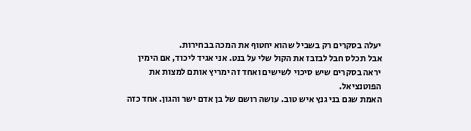יעלה בסקרים רק בשביל שהוא יחטוף את המכה בבחירות.
אבל תכלס חבל לבזבז את הקול שלי על בנט. אני אגיד ליכוד, אם הימין יראה בסקרים שיש סיכוי לשישים ואחד זה ימריץ אותם למצות את הפוטנציאל.
האמת שגם בני גנץ איש טוב. עושה רושם של בן אדם ישר והגון. אחד כזה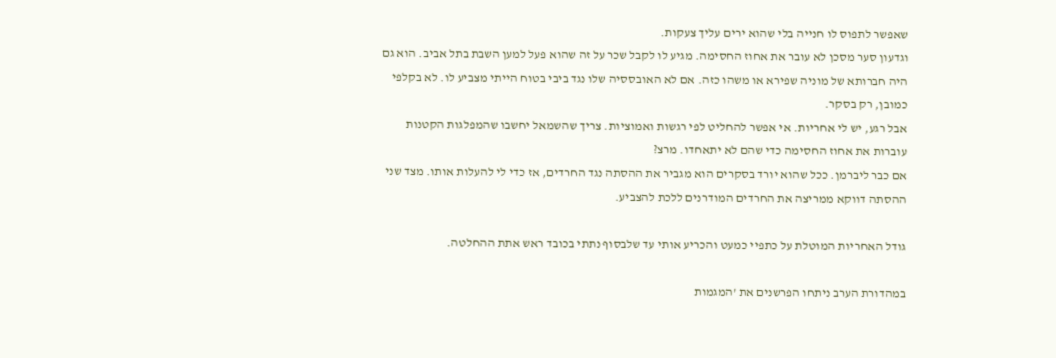שאפשר לתפוס לו חנייה בלי שהוא ירים עליך צעקות.
וגדעון סער מסכן לא עובר את אחוז החסימה. מגיע לו לקבל שכר על זה שהוא פעל למען השבת בתל אביב. הוא גם היה חברותא של מוניה שפירא או משהו כזה. אם לא האובססיה שלו נגד ביבי בטוח הייתי מצביע לו. לא בקלפי כמובן, רק בסקר.
אבל רגע, יש לי אחריות. אי אפשר להחליט לפי רגשות ואמוציות. צריך שהשמאל יחשבו שהמפלגות הקטנות עוברות את אחוז החסימה כדי שהם לא יתאחדו. מרצ?
אם כבר ליברמן. ככל שהוא יורד בסקרים הוא מגביר את ההסתה נגד החרדים, אז כדי לי להעלות אותו. מצד שני ההסתה דווקא ממריצה את החרדים המודרנים ללכת להצביע.

גודל האחריות המוטלת על כתפיי כמעט והכריע אותי עד שלבסוף נתתי בכובד ראש אתת ההחלטה.

במהדורת הערב ניתחו הפרשנים את 'המגמות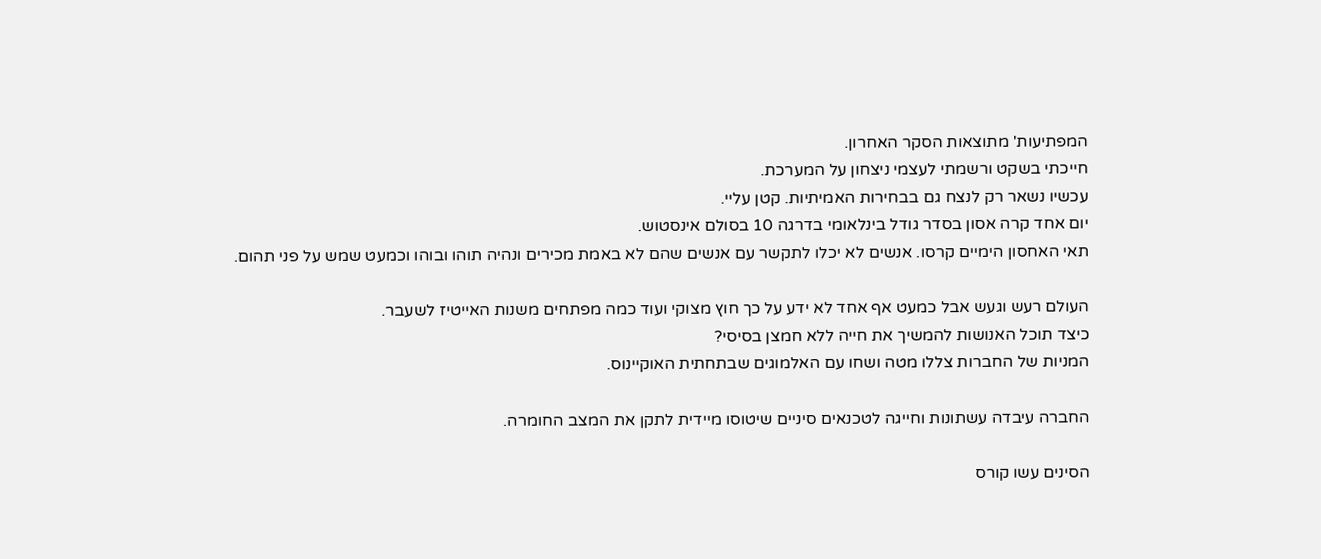המפתיעות' מתוצאות הסקר האחרון.
חייכתי בשקט ורשמתי לעצמי ניצחון על המערכת.
עכשיו נשאר רק לנצח גם בבחירות האמיתיות. קטן עליי.
יום אחד קרה אסון בסדר גודל בינלאומי בדרגה 10 בסולם אינסטוש.
תאי האחסון הימיים קרסו. אנשים לא יכלו לתקשר עם אנשים שהם לא באמת מכירים ונהיה תוהו ובוהו וכמעט שמש על פני תהום.

העולם רעש וגעש אבל כמעט אף אחד לא ידע על כך חוץ מצוקי ועוד כמה מפתחים משנות האייטיז לשעבר.
כיצד תוכל האנושות להמשיך את חייה ללא חמצן בסיסי?
המניות של החברות צללו מטה ושחו עם האלמוגים שבתחתית האוקיינוס.

החברה עיבדה עשתונות וחייגה לטכנאים סיניים שיטוסו מיידית לתקן את המצב החומרה.

הסינים עשו קורס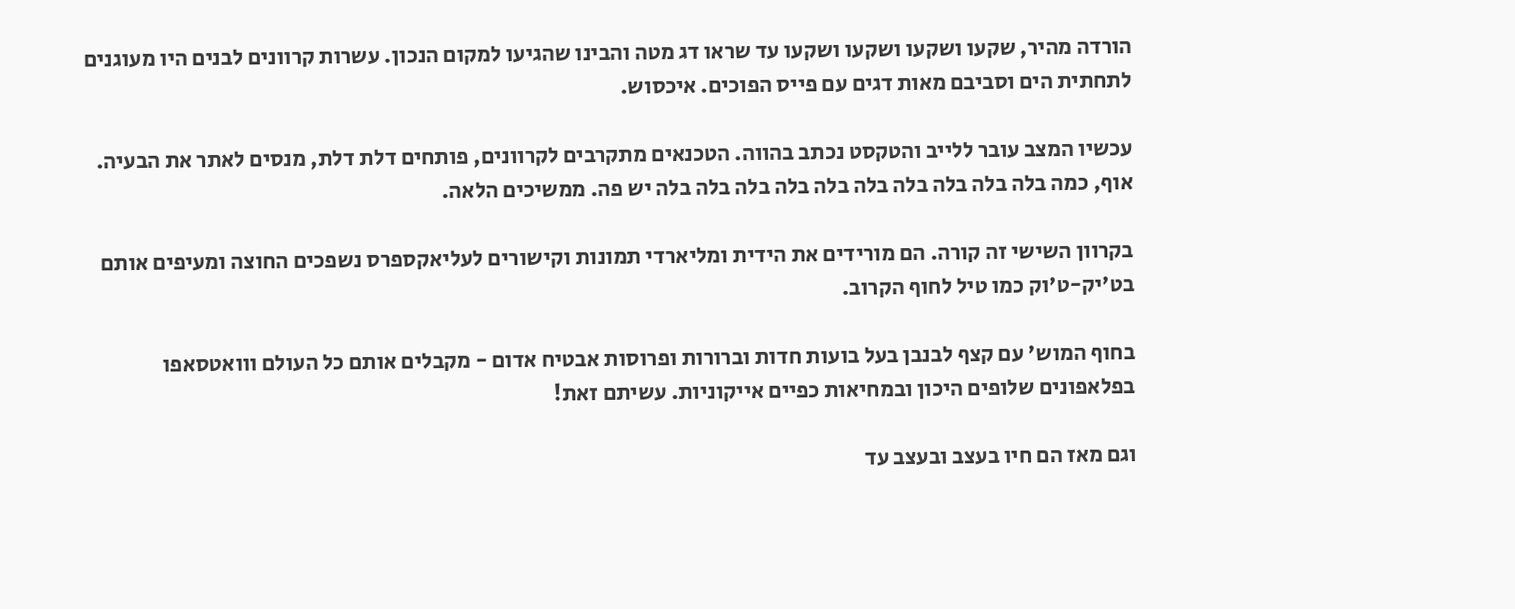הורדה מהיר, שקעו ושקעו ושקעו ושקעו עד שראו דג מטה והבינו שהגיעו למקום הנכון. עשרות קרוונים לבנים היו מעוגנים לתחתית הים וסביבם מאות דגים עם פייס הפוכים. איכסוש.

עכשיו המצב עובר ללייב והטקסט נכתב בהווה. הטכנאים מתקרבים לקרוונים, פותחים דלת דלת, מנסים לאתר את הבעיה. אוף, כמה בלה בלה בלה בלה בלה בלה בלה בלה בלה בלה יש פה. ממשיכים הלאה.

בקרוון השישי זה קורה. הם מורידים את הידית ומליארדי תמונות וקישורים לעליאקספרס נשפכים החוצה ומעיפים אותם בט'יק-ט'וק כמו טיל לחוף הקרוב.

בחוף המוש' עם קצף לבנבן בעל בועות חדות וברורות ופרוסות אבטיח אדום - מקבלים אותם כל העולם ווואטסאפו בפלאפונים שלופים היכון ובמחיאות כפיים אייקוניות. עשיתם זאת!

וגם מאז הם חיו בעצב ובעצב עד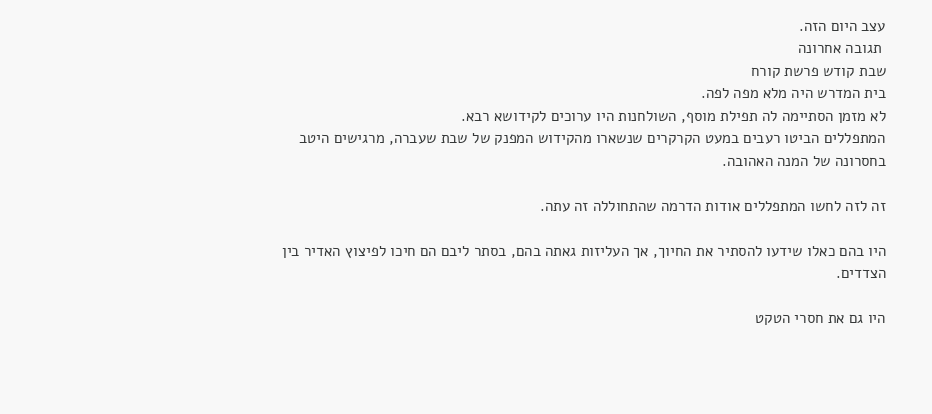עצב היום הזה.
 תגובה אחרונה
שבת קודש פרשת קורח
בית המדרש היה מלא מפה לפה.
לא מזמן הסתיימה לה תפילת מוסף, השולחנות היו ערוכים לקידושא רבא.
המתפללים הביטו רעבים במעט הקרקרים שנשארו מהקידוש המפנק של שבת שעברה, מרגישים היטב בחסרונה של המנה האהובה.

זה לזה לחשו המתפללים אודות הדרמה שהתחוללה זה עתה.

היו בהם כאלו שידעו להסתיר את החיוך, אך העליזות גאתה בהם, בסתר ליבם הם חיכו לפיצוץ האדיר בין הצדדים.

היו גם את חסרי הטקט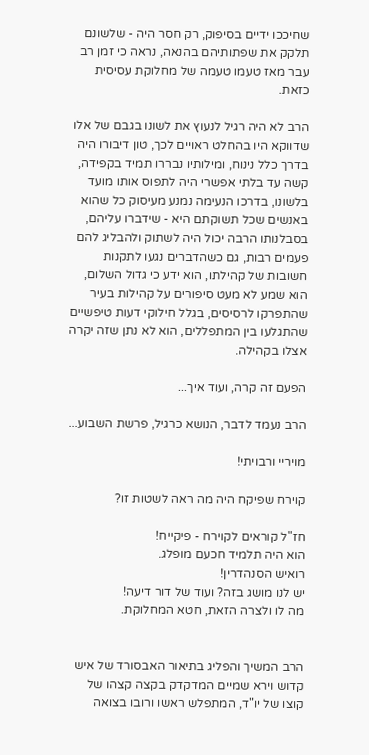שחיככו ידיים בסיפוק, רק חסר היה - שלשונם תלקק את שפתותיהם בהנאה, נראה כי זמן רב עבר מאז טעמו טעמה של מחלוקת עסיסית כזאת.

הרב לא היה רגיל לנעוץ את לשונו בגבם של אלו שדווקא היו בהחלט ראויים לכך, טון דיבורו היה בדרך כלל נינוח, ומילותיו נבררו תמיד בקפידה, קשה עד בלתי אפשרי היה לתפוס אותו מועד בלשונו, בדרכו הנעימה נמנע מעיסוק כל שהוא באנשים שכל תשוקתם היא - שידברו עליהם, בסבלנותו הרבה יכול היה לשתוק ולהבליג להם פעמים רבות, גם כשהדברים נגעו לתקנות חשובות של קהילתו, הוא ידע כי גדול השלום, הוא שמע לא מעט סיפורים על קהילות בעיר שהתפרקו לרסיסים, בגלל חילוקי דעות טיפשיים שהתגלעו בין המתפללים, הוא לא נתן שזה יקרה אצלו בקהילה.

הפעם זה קרה, ועוד איך...

הרב נעמד לדבר, הנושא כרגיל, פרשת השבוע...

מויריי ורבויתי!

קוירח שפיקח היה מה ראה לשטות זו?

חז"ל קוראים לקוירח - פיקייח!
הוא היה תלמיד חכעם מופלג.
רואיש הסנהדרין!
יש לנו מושג בזה? ועוד של דור דיעה!
מה לו ולצרה הזאת, חטא המחלוקת.


הרב המשיך והפליג בתיאור האבסורד של איש קדוש וירא שמיים המדקדק בקצה קצהו של קוצו של יו"ד, המתפלש ראשו ורובו בצואה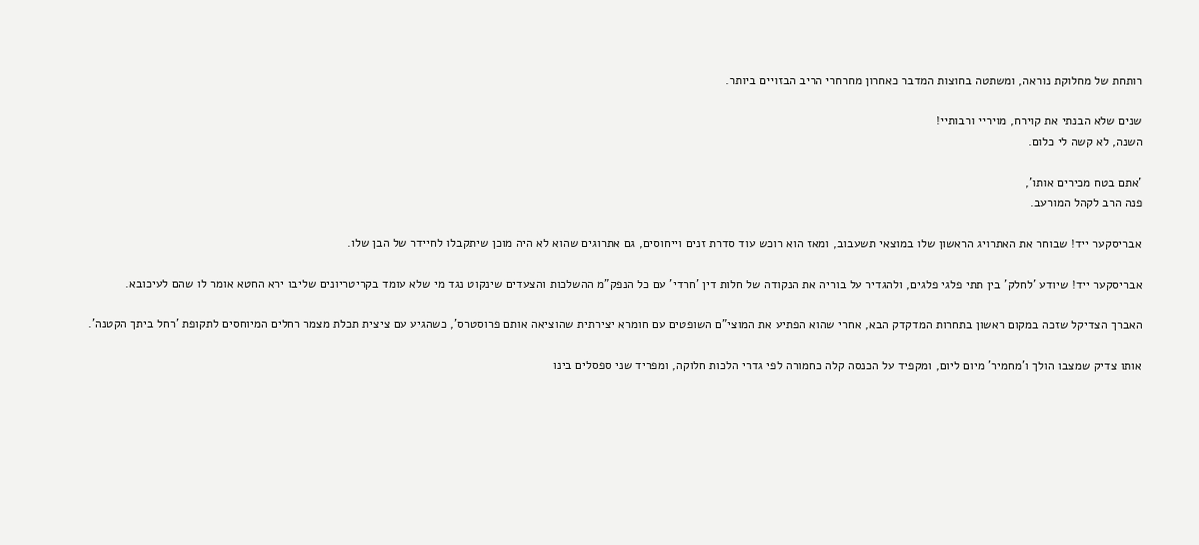רותחת של מחלוקת נוראה, ומשתטה בחוצות המדבר כאחרון מחרחרי הריב הבזויים ביותר.

שנים שלא הבנתי את קוירח, מויריי ורבותיי!
השנה, לא קשה לי כלום.

'אתם בטח מכירים אותו',
פנה הרב לקהל המורעב.

אבריסקער ייד! שבוחר את האתרויג הראשון שלו במוצאי תשעבוב, ומאז הוא רוכש עוד סדרת זנים וייחוסים, גם אתרוגים שהוא לא היה מוכן שיתקבלו לחיידר של הבן שלו.

אבריסקער ייד! שיודע 'לחלק' בין תתי פלגי פלגים, ולהגדיר על בוריה את הנקודה של חלות דין 'חרדי' עם כל הנפק"מ ההשלכות והצעדים שינקוט נגד מי שלא עומד בקריטריונים שליבו ירא החטא אומר לו שהם לעיכובא.

האברך הצדיקל שזכה במקום ראשון בתחרות המדקדק הבא, אחרי שהוא הפתיע את המוצי"ם השופטים עם חומרא יצירתית שהוציאה אותם פרוסטרס', כשהגיע עם ציצית תכלת מצמר רחלים המיוחסים לתקופת 'רחל ביתך הקטנה'.

אותו צדיק שמצבו הולך ו'מחמיר' מיום ליום, ומקפיד על הכנסה קלה כחמורה לפי גדרי הלכות חלוקה, ומפריד שני ספסלים בינו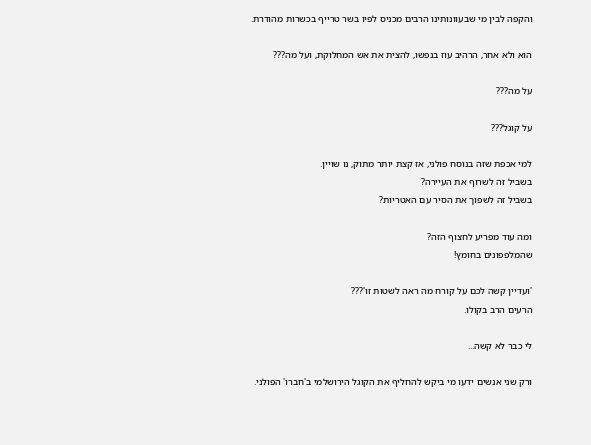והקפה לבין מי שבעוונותינו הרבים מכניס לפיו בשר טרייף בכשרות מהודרת.

הוא ולא אחר, הרהיב עוז בנפשו, להצית את אש המחלוקת, ועל מה???

על מה???

על קוגל???

למי אכפת שזה בנוסח פולני, אז קצת יותר מתוק, נו שויין.
בשביל זה לשרוף את העיירה?
בשביל זה לשפוך את הסיר עם האטריות?

ומה עוד מפריע לחצוף הזה?
שהמלפפונים בחומץ!

'ועדיין קשה לכם על קורח מה ראה לשטות זו'???
הרעים הרב בקולו.

לי כבר לא קשה...

ורק שני אנשים ידעו מי ביקש להחליף את הקוגל הירושלמי ב'חברו' הפולני.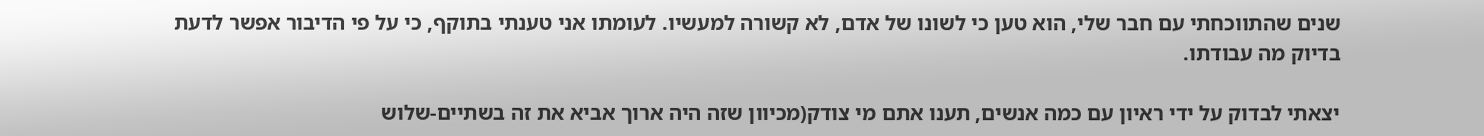שנים שהתווכחתי עם חבר שלי, הוא טען כי לשונו של אדם, לא קשורה למעשיו. לעומתו אני טענתי בתוקף, כי על פי הדיבור אפשר לדעת בדיוק מה עבודתו.

יצאתי לבדוק על ידי ראיון עם כמה אנשים, תענו אתם מי צודק(מכיוון שזה היה ארוך אביא את זה בשתיים-שלוש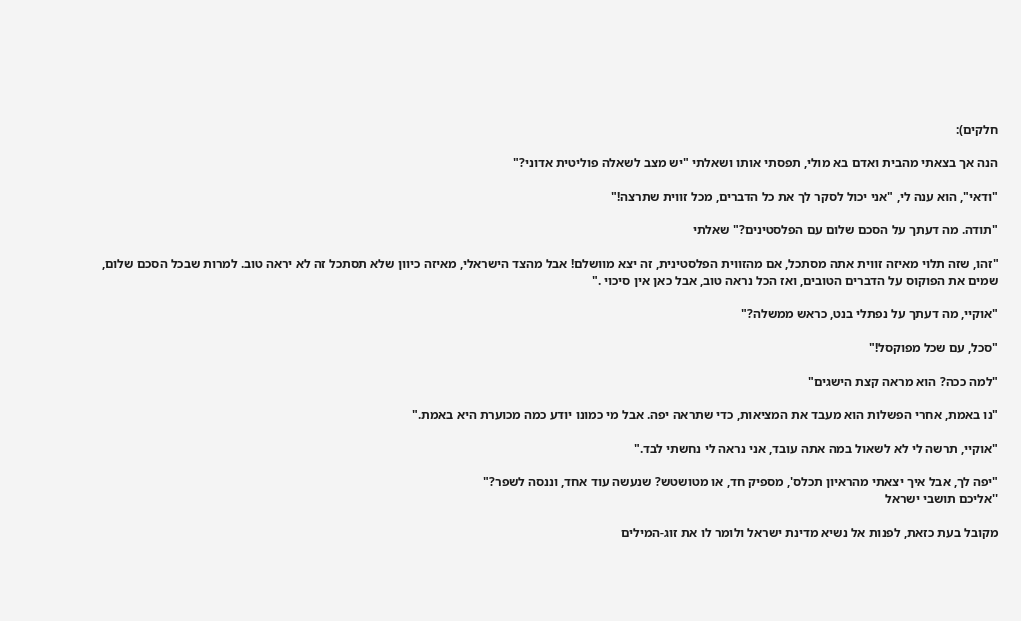חלקים):

הנה אך בצאתי מהבית ואדם בא מולי, תפסתי אותו ושאלתי "יש מצב לשאלה פוליטית אדוני?"

"ודאי", הוא ענה לי, "אני יכול לסקר לך את כל הדברים, מכל זווית שתרצה!"

"תודה. מה דעתך על הסכם שלום עם הפלסטינים?" שאלתי

"זהו, שזה תלוי מאיזה זווית אתה מסתכל, אם מהזווית הפלסטינית, זה יצא מוושלם! אבל מהצד הישראלי, מאיזה כיוון שלא תסתכל זה לא יראה טוב. למרות שבכל הסכם שלום, שמים את הפוקוס על הדברים הטובים, ואז הכל נראה טוב, אבל כאן אין סיכוי ."

"אוקיי, מה דעתך על נפתלי בנט, כראש ממשלה?"

"סכל, עם שכל מפוקסל!"

"למה ככה? הוא מראה קצת הישגים"

"נו באמת, אחרי הפשלות הוא מעבד את המציאות, כדי שתראה יפה. אבל מי כמונו יודע כמה מכוערת היא באמת."

"אוקיי, תרשה לי לא לשאול במה אתה עובד, אני נראה לי נחשתי לבד."

"יפה לך, אבל איך יצאתי מהראיון תכלס', מספיק חד, או מטושטש? שנעשה עוד אחד, וננסה לשפר?"
''אליכם תושבי ישראל

מקובל בעת כזאת, לפנות אל נשיא מדינת ישראל ולומר לו את זוג-המילים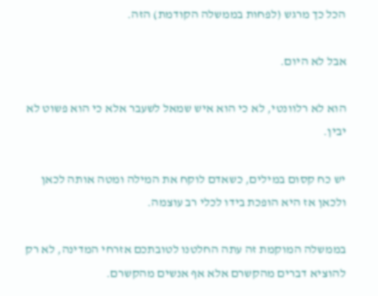הכל כך מרגש (לפחות בממשלה הקודמת) הזה.

אבל לא היום.

הוא לא רלוונטי, לא כי הוא איש שמאל לשעבר אלא כי הוא פשוט לא יבין.

יש כח קסום במילים, כשאדם לוקח את המילה ומטה אותה לכאן ולכאן אז היא הופכת בידו לכלי רב עוצמה.

בממשלה המוקמת זה עתה החלטנו לטובתכם אזרחי המדינה, לא רק להוציא דברים מהקשרם אלא אף אנשים מהקשרם.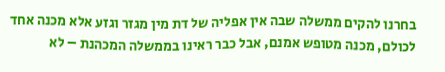בחרנו להקים ממשלה שבה אין אפליה של דת מין מגזר וגזע אלא מכנה אחד לכולם, מכנה מטופש אמנם, אבל כבר ראינו בממשלה המכהנת – לא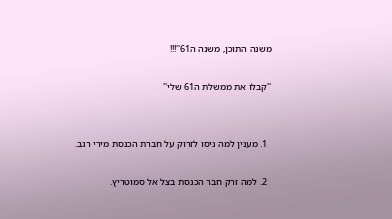משנה התוכן, משנה ה61''!!!

''קבלו את ממשלת ה61 שלי''


  1. מענין למה ניסו לזרוק על חברת הכנסת מירי רגב.

  2. למה זרק חבר הכנסת בצל אל סמוטריץ.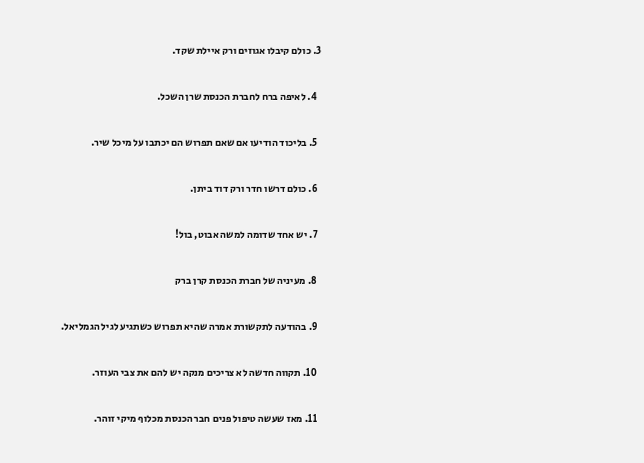3. כולם קיבלו אגוזים ורק איילת שקד.

  4. לאיפה ברח לחברת הכנסת שרן השכל.

  5. בליכוד הודיעו אם שאם תפרוש הם יכתבו על מיכל שיר.

  6. כולם דרשו חדר ורק דוד ביתן.

  7. יש אחד שדומה למשה אבוט, בול!

  8. מעיניה של חברת הכנסת קרן ברק

  9. בהודעה לתקשורת אמרה שהיא תפרוש כשתגיע לגיל הגמליאל.

  10. תקווה חדשה לא צריכים מנקה יש להם את צבי העוזר.

  11. מאז שעשה טיפול פנים חבר הכנסת מכלוף מיקי זוהר.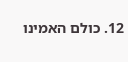12. כולם האמינו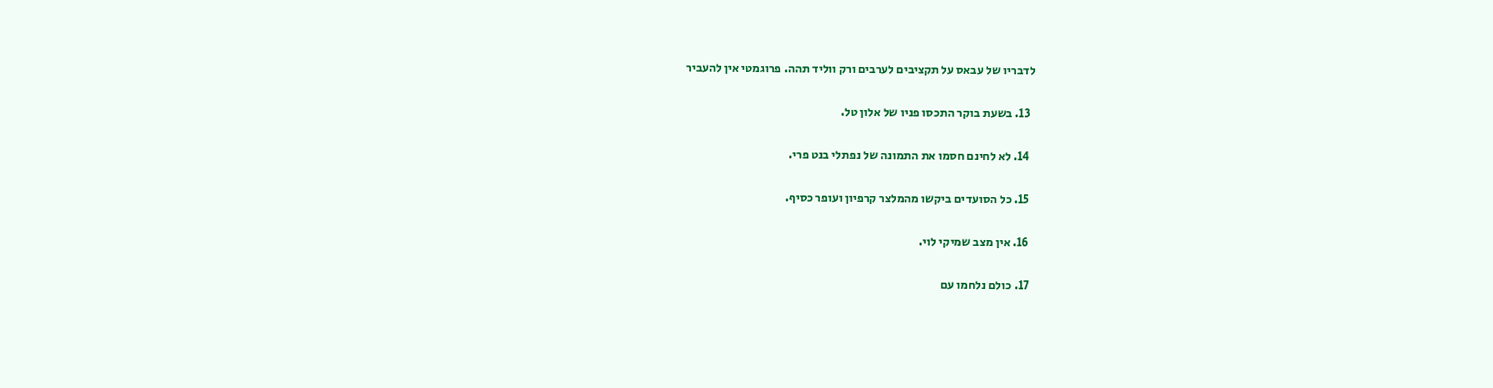לדבריו של עבאס על תקציבים לערבים ורק ווליד תהה. פרוגמטי אין להעביר

  13. בשעת בוקר התכסו פניו של אלון טל.

  14. לא לחינם חסמו את התמונה של נפתלי בנט פרי.

  15. כל הסועדים ביקשו מהמלצר קרפיון ועופר כסיף.

  16. אין מצב שמיקי לוי.

  17. כולם נלחמו עם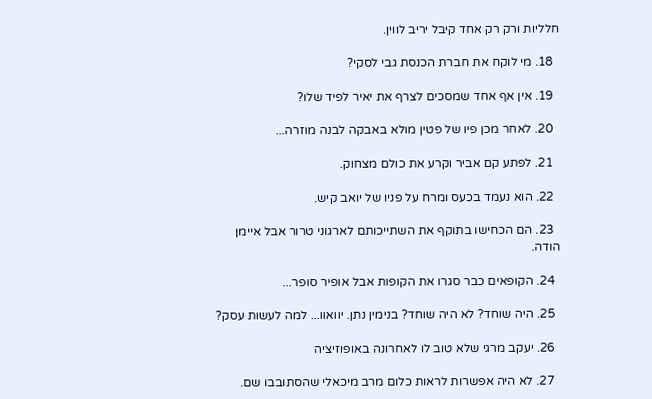חלליות ורק רק אחד קיבל יריב לווין.

  18. מי לוקח את חברת הכנסת גבי לסקי?

  19. אין אף אחד שמסכים לצרף את יאיר לפיד שלו?

  20. לאחר מכן פיו של פטין מולא באבקה לבנה מוזרה...

  21. לפתע קם אביר וקרע את כולם מצחוק.

  22. הוא נעמד בכעס ומרח על פניו של יואב קיש.

  23. הם הכחישו בתוקף את השתייכותם לארגוני טרור אבל איימן הודה.

  24. הקופאים כבר סגרו את הקופות אבל אופיר סופר...

  25. היה שוחד? לא היה שוחד? בנימין נתן. יוואוו... למה לעשות עסק?

  26. יעקב מרגי שלא טוב לו לאחרונה באופוזיציה

  27. לא היה אפשרות לראות כלום מרב מיכאלי שהסתובבו שם.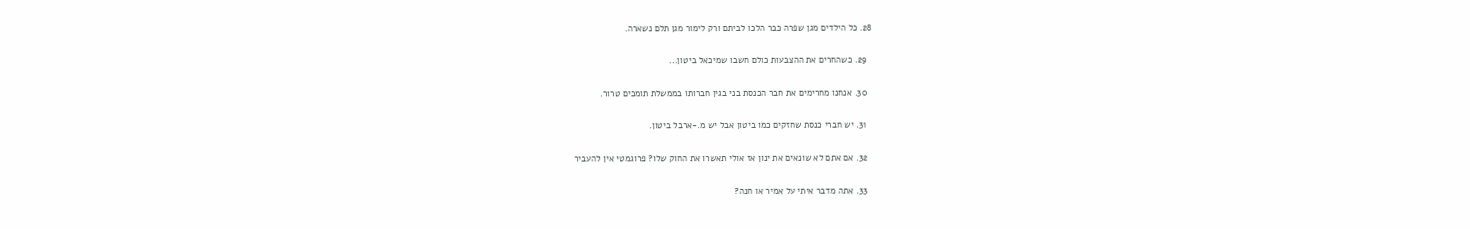28. כל הילדים מגן שפרה כבר הלכו לביתם ורק לימור מגן תלם נשארה.

  29. כשהחרים את ההצבעות כולם חשבו שמיכאל ביטון...

  30. אנחנו מחרימים את חבר הכנסת בני בגין חברותו בממשלת תומכים טרור.

  31. יש חברי כנסת שחזקים כמו ביטון אבל יש מ.-ארבל ביטון.

  32. אם אתם לא שונאים את ינון אז אולי תאשרו את החוק שלו? פרוגמטי אין להעביר

  33. אתה מדבר איתי על אמיר או חנה?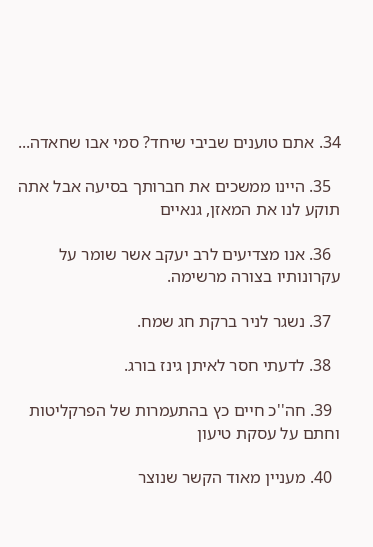34. אתם טוענים שביבי שיחד? סמי אבו שחאדה...

  35. היינו ממשכים את חברותך בסיעה אבל אתה תוקע לנו את המאזן, גנאיים

  36. אנו מצדיעים לרב יעקב אשר שומר על עקרונותיו בצורה מרשימה.

  37. נשגר לניר ברקת חג שמח.

  38. לדעתי חסר לאיתן גינז בורג.

  39. חה''כ חיים כץ בהתעמרות של הפרקליטות וחתם על עסקת טיעון

  40. מעניין מאוד הקשר שנוצר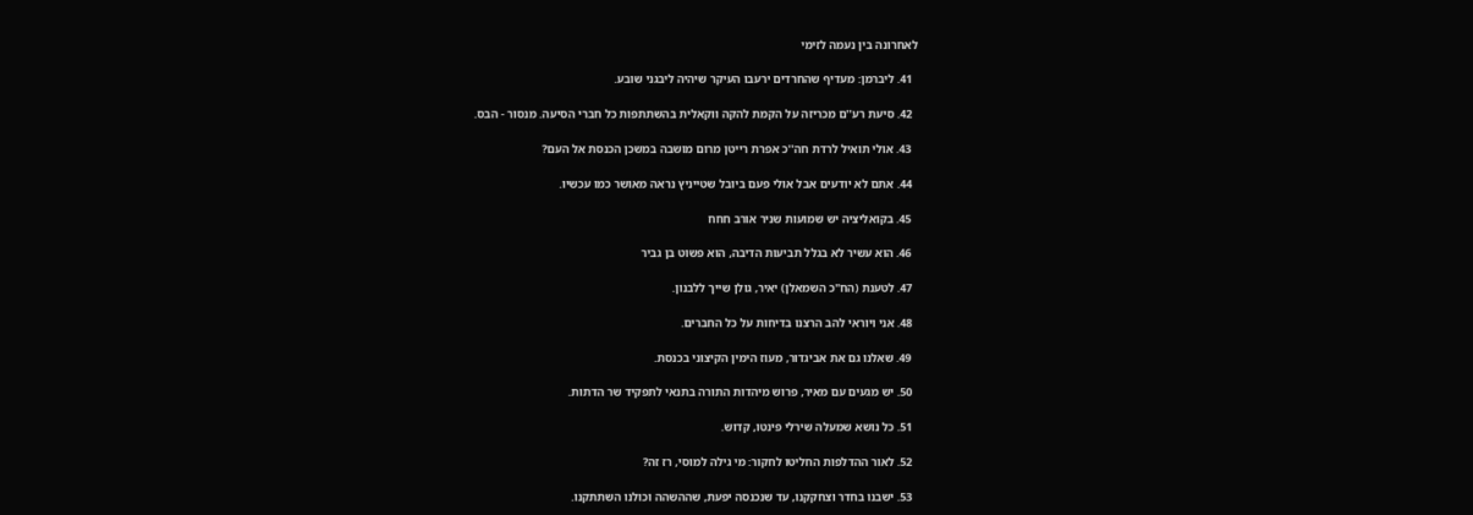לאחרונה בין נעמה לזימי

  41. ליברמן: מעדיף שהחרדים ירעבו העיקר שיהיה ליבגני שובע.

  42. סיעת רע''ם מכריזה על הקמת להקה ווקאלית בהשתתפות כל חברי הסיעה. מנסור - הבס.

  43. אולי תואיל לרדת חה''כ אפרת רייטן מרום מושבה במשכן הכנסת אל העם?

  44. אתם לא יודעים אבל אולי פעם ביובל שטייניץ נראה מאושר כמו עכשיו.

  45. בקואליציה יש שמועות שניר אורב חחח

  46. הוא עשיר לא בגלל תביעות הדיבה, הוא פשוט בן גביר

  47. לטענת (הח"כ השמאלן) יאיר, גולן שייך ללבנון.

  48. אני ויוראי להב הרצנו בדיחות על כל החברים.

  49. שאלנו גם את אביגדור, מעוז הימין הקיצוני בכנסת.

  50. יש מגעים עם מאיר, פרוש מיהדות התורה בתנאי לתפקיד שר הדתות.

  51. כל נושא שמעלה שירלי פינטו, קדוש.

  52. לאור ההדלפות החליטו לחקור: מי גילה למוסי, רז זה?

  53. ישבנו בחדר וצחקקנו, עד שנכנסה יפעת, שההשהה וכולנו השתתקנו.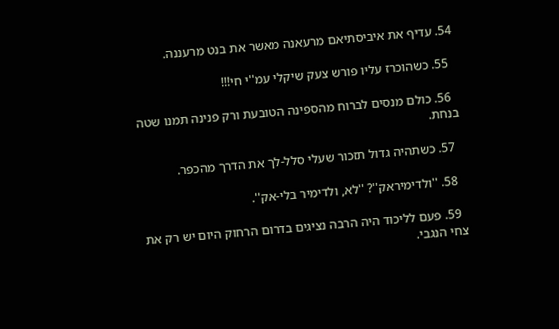54. עדיף את איביסתיאם מרעאנה מאשר את בנט מרעננה.

  55. כשהוכרז עליו פורש צעק שיקלי עמ''י חי!!!

  56. כולם מנסים לברוח מהספינה הטובעת ורק פנינה תמנו שטה בנחת.

  57. כשתהיה גדול תזכור שעלי סלל-לך את הדרך מהכפר.

  58. ''ולדימיראק''? ''לא, ולדימיר בלי-אק''.

  59. פעם לליכוד היה הרבה נציגים בדרום הרחוק היום יש רק את צחי הנגבי.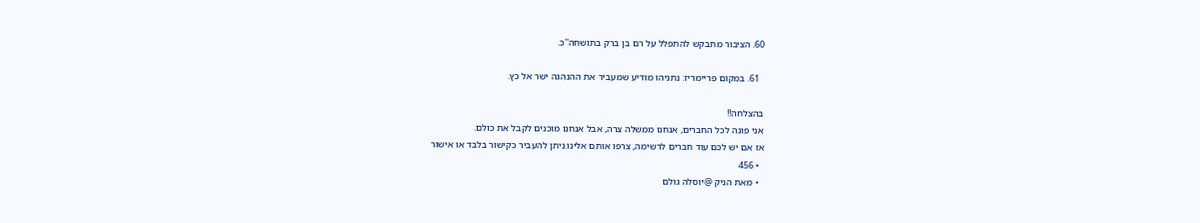60. הציבור מתבקש להתפלל על רם בן ברק בתושחה''כ.

  61. במקום פריימריז: נתניהו מודיע שמעביר את ההנהגה ישר אל כץ.

בהצלחה!!
אני פונה לכל החברים, אנחנו ממשלה צרה, אבל אנחנו מוכנים לקבל את כולם.
אז אם יש לכם עוד חברים לרשימה, צרפו אותם אלינו.ניתן להעביר כקישור בלבד או אישור
  • 456
  • מאת הניק @יוסלה גולם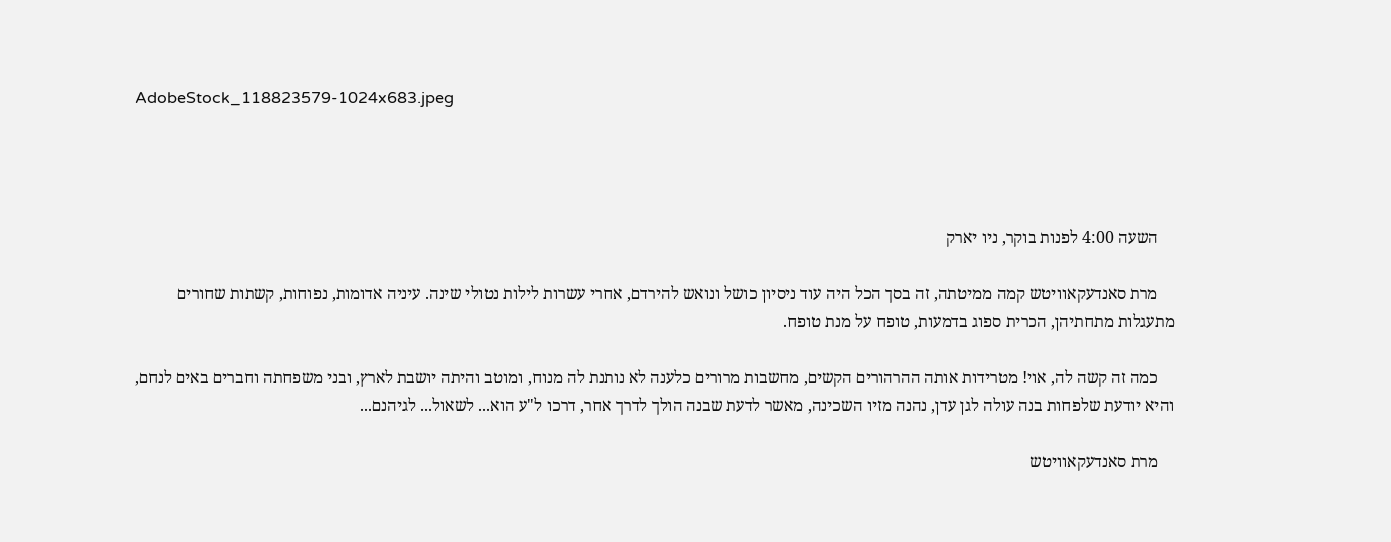AdobeStock_118823579-1024x683.jpeg




    השעה 4:00 לפנות בוקר, ניו יארק

    מרת סאנדעקאוויטש קמה ממיטתה, זה בסך הכל היה עוד ניסיון כושל ונואש להירדם, אחרי עשרות לילות נטולי שינה. עיניה אדומות, נפוחות, קשתות שחורים מתעגלות מתחתיהן, הכרית ספוג בדמעות, טופח על מנת טופח.

    כמה זה קשה לה, אוי! מטרידות אותה ההרהורים הקשים, מחשבות מרורים כלענה לא נותנת לה מנוח, ומוטב והיתה יושבת לארץ, ובני משפחתה וחברים באים לנחם, והיא יודעת שלפחות בנה עולה לגן עדן, נהנה מזיו השכינה, מאשר לדעת שבנה הולך לדרך אחר, דרכו ל"ע הוא... לשאול... לגיהנם...

    מרת סאנדעקאוויטש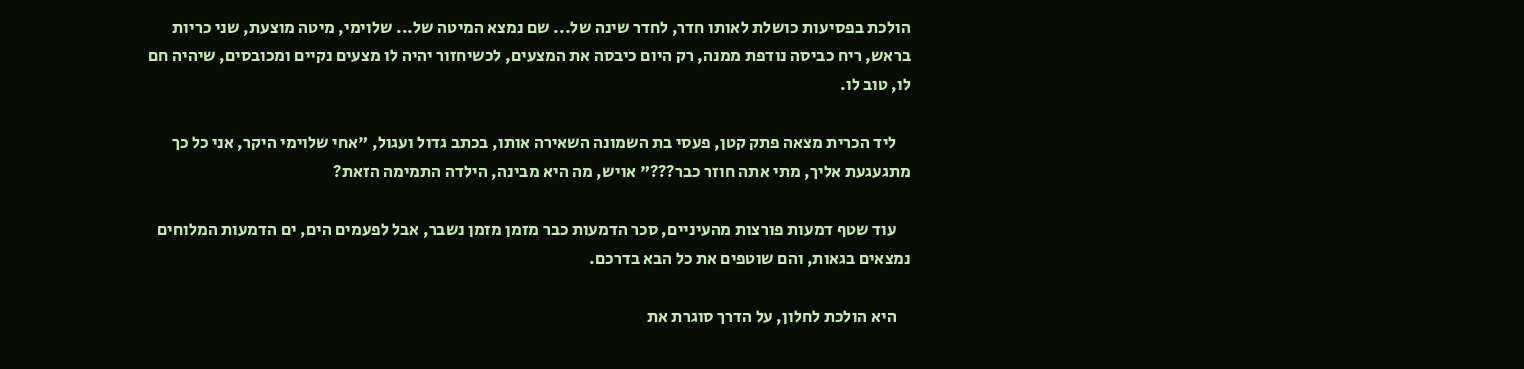הולכת בפסיעות כושלת לאותו חדר, לחדר שינה של... שם נמצא המיטה של... שלוימי, מיטה מוצעת, שני כריות בראש, ריח כביסה נודפת ממנה, רק היום כיבסה את המצעים, לכשיחזור יהיה לו מצעים נקיים ומכובסים, שיהיה חם לו, טוב לו.

    ליד הכרית מצאה פתק קטן, פעסי בת השמונה השאירה אותו, בכתב גדול ועגול, "אחי שלוימי היקר, אני כל כך מתגעגעת אליך, מתי אתה חוזר כבר???" אויש, מה היא מבינה, הילדה התמימה הזאת?

    עוד שטף דמעות פורצות מהעיניים, סכר הדמעות כבר מזמן מזמן נשבר, אבל לפעמים הים, ים הדמעות המלוחים נמצאים בגאות, והם שוטפים את כל הבא בדרכם.

    היא הולכת לחלון, על הדרך סוגרת את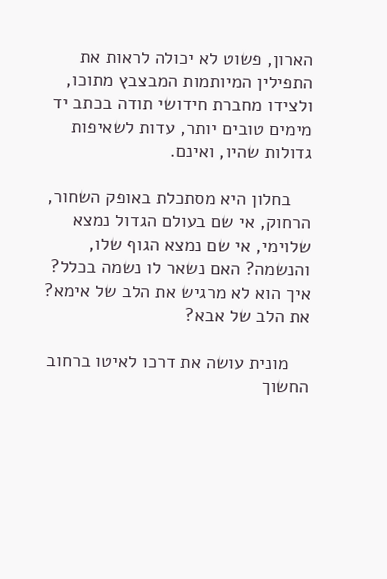הארון, פשוט לא יכולה לראות את התפילין המיותמות המבצבץ מתוכו, ולצידו מחברת חידושי תודה בכתב יד מימים טובים יותר, עדות לשאיפות גדולות שהיו, ואינם.

    בחלון היא מסתכלת באופק השחור, הרחוק, אי שם בעולם הגדול נמצא שלוימי, אי שם נמצא הגוף שלו, והנשמה? האם נשאר לו נשמה בכלל? איך הוא לא מרגיש את הלב של אימא? את הלב של אבא?

    מונית עושה את דרכו לאיטו ברחוב החשוך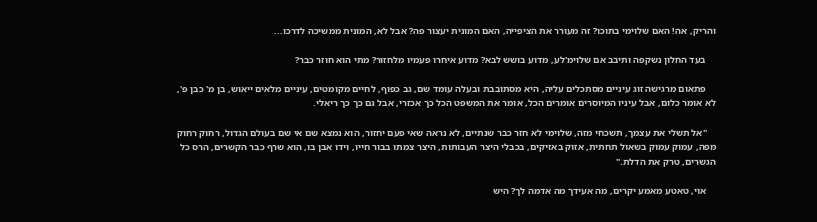והריק, אה! האם שלוימי בתוכו? זה מעורר את הציפייה, האם המונית יעצור פה? אבל לא, המונית ממשיכה לדרכו...

    בעד החלון נשקפה ותיבב אם שלוימ'לע, מדוע בושש לבא? מדוע איחרו פעמיו מלחזור? מתי הוא חוזר כבר?

    פתאום מרגישה זוג עיניים מסתכלים עליה, היא מסתובבת ובעלה עומד שם, גב כפוף, לחיים מקומטים, עיניים מלאים ייאוש, בן מ' כבן פ', לא אומר כלום, אבל עיניו המיוסרים אומרים הכל, אומר את המשפט הכל כך אכזרי, אבל גם כך כך ריאלי.

    "אל תשלי את עצמך, תשכחי מזה, שלוימי לא חזר כבר שנתיים, לא נראה שאי פעם יחזור, הוא נמצא שם אי שם בעולם הגדול, רחוק רחוק מפה, עמוק עמוק בשאול תחתית, אזוק באזיקים, בכבלי היצר העבותות, היצר צמתו בבור חייו, וידו אבן בו, הוא שרף כבר הקשרים, הרס כל הגשרים, טרק את הדלת."

    אוי, טאטע מאמע יקרים, מה אעידך מה אדמה לך? היש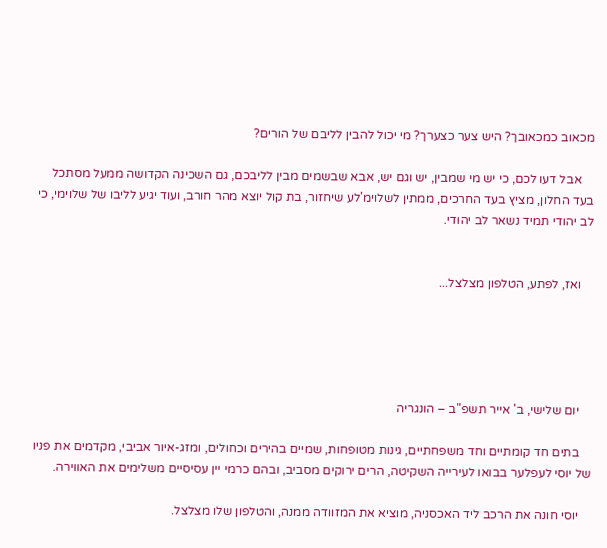מכאוב כמכאובך? היש צער כצערך? מי יכול להבין לליבם של הורים?

    אבל דעו לכם, כי יש מי שמבין, יש וגם יש, אבא שבשמים מבין לליבכם, גם השכינה הקדושה ממעל מסתכל בעד החלון, מציץ בעד החרכים, ממתין לשלוימ'לע שיחזור, בת קול יוצא מהר חורב, ועוד יגיע לליבו של שלוימי, כי לב יהודי תמיד נשאר לב יהודי.


    ואז, לפתע, הטלפון מצלצל...





    יום שלישי, ב' אייר תשפ"ב – הונגריה

    בתים חד קומתיים וחד משפחתיים, גינות מטופחות, שמיים בהירים וכחולים, ומזג-איור אביבי, מקדמים את פניו של יוסי לעפלער בבואו לעירייה השקיטה, הרים ירוקים מסביב, ובהם כרמי יין עסיסיים משלימים את האווירה.

    יוסי חונה את הרכב ליד האכסניה, מוציא את המזוודה ממנה, והטלפון שלו מצלצל.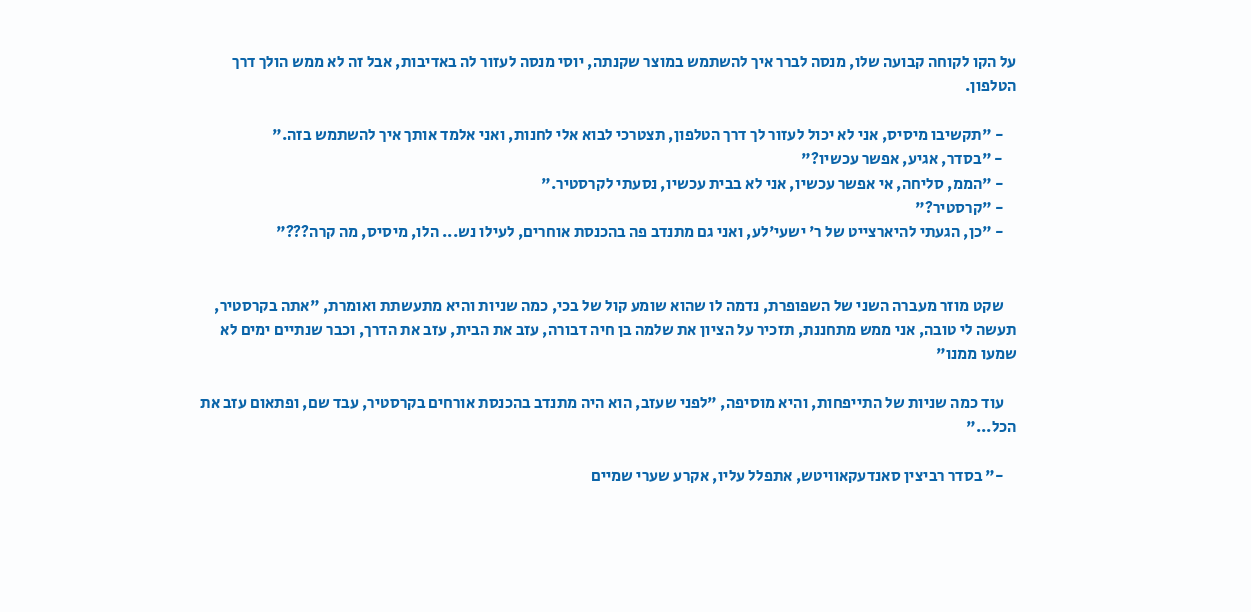על הקו לקוחה קבועה שלו, מנסה לברר איך להשתמש במוצר שקנתה, יוסי מנסה לעזור לה באדיבות, אבל זה לא ממש הולך דרך הטלפון.

    - "תקשיבו מיסיס, אני לא יכול לעזור לך דרך הטלפון, תצטרכי לבוא אלי לחנות, ואני אלמד אותך איך להשתמש בזה."
    - "בסדר, אגיע, אפשר עכשיו?"
    - "הממ, סליחה, אי אפשר עכשיו, אני לא בבית עכשיו, נסעתי לקרסטיר."
    - "קרסטיר?"
    - "כן, הגעתי להיארצייט של ר' ישעי'לע, ואני גם מתנדב פה בהכנסת אוחרים, לעילו נש... הלו, מיסיס, מה קרה???"


    שקט מוזר מעברה השני של השפופרת, נדמה לו שהוא שומע קול של בכי, כמה שניות והיא מתעשתת ואומרת, "אתה בקרסטיר, תעשה לי טובה, אני ממש מתחננת, תזכיר על הציון את שלמה בן חיה דבורה, עזב את הבית, עזב את הדרך, וכבר שנתיים ימים לא שמעו ממנו"

    עוד כמה שניות של התייפחות, והיא מוסיפה, "לפני שעזב, הוא היה מתנדב בהכנסת אורחים בקרסטיר, עבד שם, ופתאום עזב את הכל..."

    -" בסדר רביצין סאנדעקאוויטש, אתפלל עליו, אקרע שערי שמיים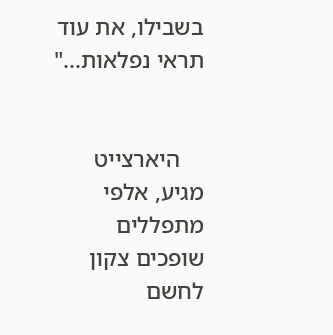בשבילו, את עוד תראי נפלאות..."


    היארצייט מגיע, אלפי מתפללים שופכים צקון לחשם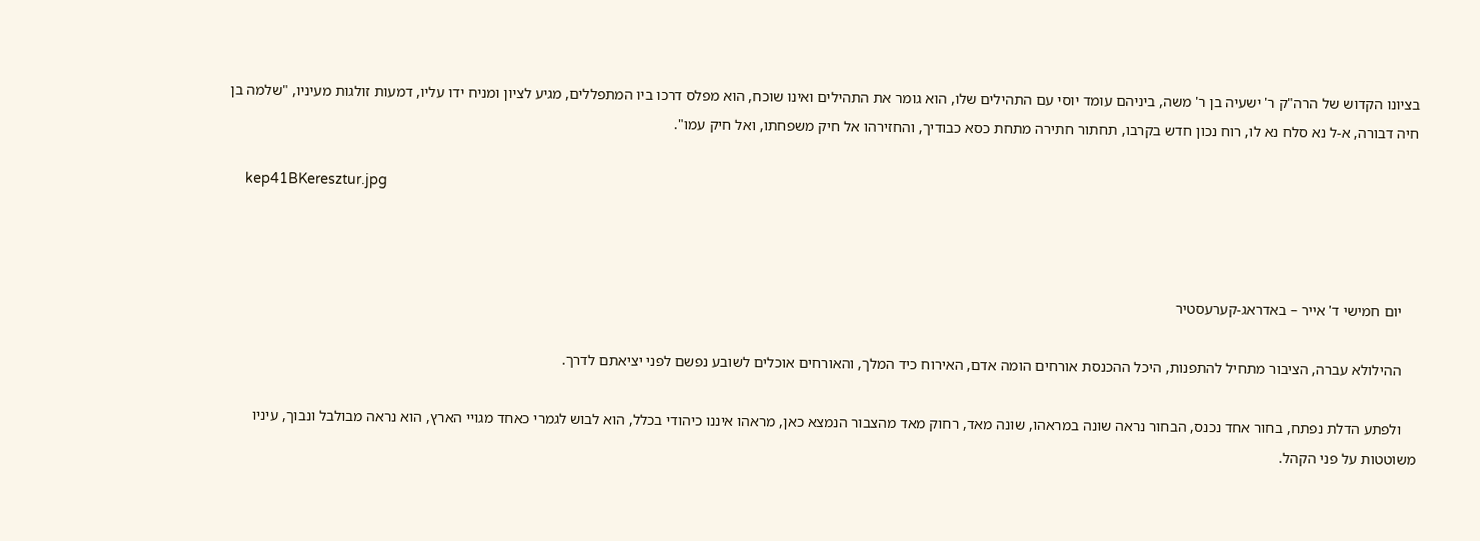בציונו הקדוש של הרה"ק ר' ישעיה בן ר' משה, ביניהם עומד יוסי עם התהילים שלו, הוא גומר את התהילים ואינו שוכח, הוא מפלס דרכו ביו המתפללים, מגיע לציון ומניח ידו עליו, דמעות זולגות מעיניו, "שלמה בן חיה דבורה, א-ל נא סלח נא לו, רוח נכון חדש בקרבו, תחתור חתירה מתחת כסא כבודיך, והחזירהו אל חיק משפחתו, ואל חיק עמו".

    kep41BKeresztur.jpg



    יום חמישי ד' אייר – באדראג-קערעסטיר

    ההילולא עברה, הציבור מתחיל להתפנות, היכל ההכנסת אורחים הומה אדם, האירוח כיד המלך, והאורחים אוכלים לשובע נפשם לפני יציאתם לדרך.

    ולפתע הדלת נפתח, בחור אחד נכנס, הבחור נראה שונה במראהו, שונה מאד, רחוק מאד מהצבור הנמצא כאן, מראהו איננו כיהודי בכלל, הוא לבוש לגמרי כאחד מגויי הארץ, הוא נראה מבולבל ונבוך, עיניו משוטטות על פני הקהל.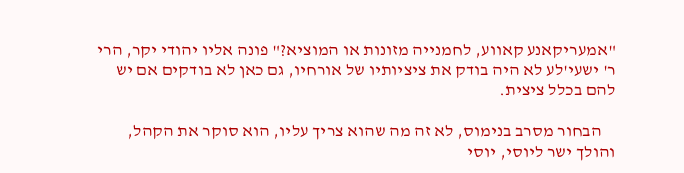"אמעריקאנע קאווע, לחמנייה מזונות או המוציא?" פונה אליו יהודי יקר, הרי ר' ישעי'לע לא היה בודק את ציציותיו של אורחיו, גם כאן לא בודקים אם יש להם בכלל ציצית.

    הבחור מסרב בנימוס, לא זה מה שהוא צריך עליו, הוא סוקר את הקהל, והולך ישר ליוסי, יוסי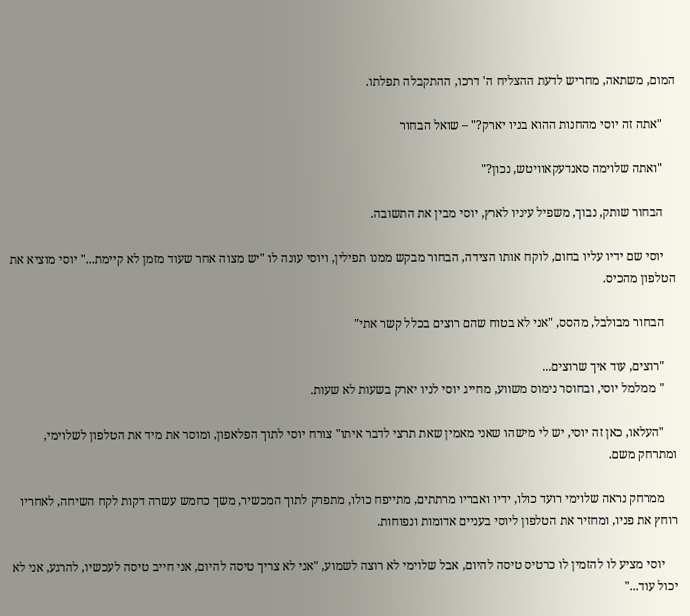המום, משתאה, מחריש לדעת ההצליח ה' דרכו, ההתקבלה תפלתו.

    "אתה זה יוסי מהחנות ההוא בניו יארק?" – שואל הבחור

    "ואתה שלוימה סאנדעקאוויטש, נכון?"

    הבחור שותק, נבוך, משפיל עיניו לארץ, יוסי מבין את התשובה.

    יוסי שם ידיו עליו בחום, לוקח אותו הצידה, הבחור מבקש ממנו תפילין, ויוסי עונה לו "יש מצוה אחר שעוד מזמן לא קיימת..." יוסי מוציא את הטלפון מהכיס.

    הבחור מבולבל, מהסס, "אני לא בטוח שהם רוצים בכלל קשר אתי"

    "רוצים, עוד איך שרוצים...
    " ממלמל יוסי, ובחוסר נימוס משווע, מחייג יוסי לניו יארק בשעות לא שעות.

    "העלאו, כאן זה יוסי, יש לי מישהו שאני מאמין שאת תרצי לדבר איתו" צורח יוסי לתוך הפלאפון, ומוסר את מיד את הטלפון לשלוימי, ומתרחק משם.

    ממרחק נראה שלוימי רועד כולו, ידיו ואבריו מרתתים, מתייפח כולו, מתפרק לתוך המכשיר, משך כחמש עשרה דקות לקח השיחה, לאחריו רוחץ את פניו, ומחזיר את הטלפון ליוסי בעניים אדומות ונפוחות.

    יוסי מציע לו להזמין לו כרטיס טיסה להיום, אבל שלוימי לא רוצה לשמוע, "אני לא צריך טיסה להיום, אני חייב טיסה לעכשיו, להרגע, אני לא יכול עוד..."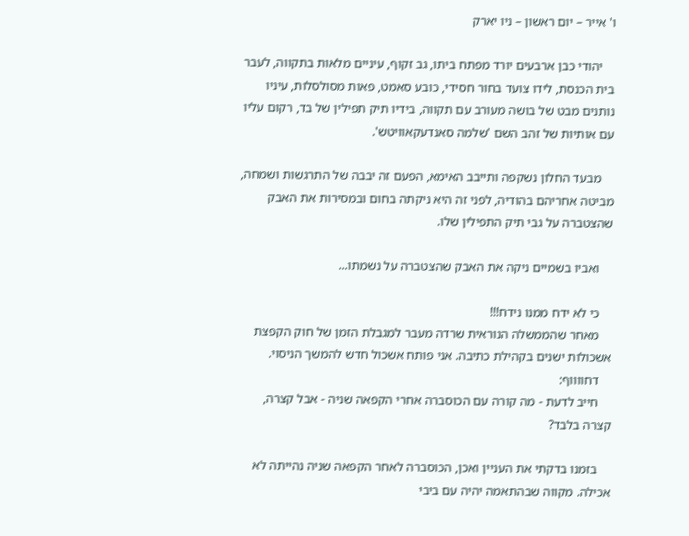ו' אייר – יום ראשון – ניו יארק

    יהודי כבן ארבעים יורד מפתח ביתו, גב זקוף, עיניים מלאות בתקווה, לעבר בית הכנסת, לידו צועד בחור חסידי, כובע סאמט, פאות מסולסלות, עיניו נותנים מבט של בושה מעורב עם תקווה, בידיו תיק תפילין של בד, רקום עליו עם אותיות של זהב השם 'שלמה סאנדעקאוויטש'.

    מבעד החלון נשקפה ותייבב האימא, הפעם זה יבבה של התרגשות ושמחה, מביטה אחריהם בהודיה, לפני זה היא ניקתה בחום ובמסירות את האבק שהצטברה על גבי תיק התפילין שלו.

    ואביו בשמיים ניקה את האבק שהצטברה על נשמתו...

    כי לא ידח ממנו נידח!!!
    מאחר שהממשלה הנוראית שרדה מעבר למגבלת הזמן של חוק הקפצת אשכולות ישנים בקהילת כתיבה. אני פותח אשכול חדש להמשך הניסוי.
    דחווווף:
    חייב לדעת - מה קורה עם הכוסברה אחרי הקפאה שניה - אבל קצרה, קצרה בלבד?

    בזמנו בדקתי את העניין ואכן, הכוסברה לאחר הקפאה שניה נהייתה לא אכילה. מקווה שבהתאמה יהיה עם ביבי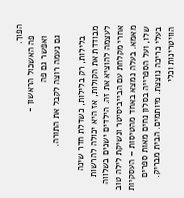הפוך.
    פה האשכול הראשון -
    ואפשר גם פה
    גם נעמה רוצה לקבל את התורה.

    בלילות, רק בלילות, כשדלת חדר שינה מבודדת את הקולות, אז היא יכולה להרשות לעצמה להוציא את זה. הילדים ישנים בשלווה אחרי מקלחת עם הבייביסיטר ונשיקת לילה טוב מאמא. בעלה נמצא באחד מהטיסות – העסקיות שלו, ועל הספרייה בסלון נחים מאות ספרים בעלי כריכה נוצצת. מיותמים. הבית מבריק. הוויטרינות וכלי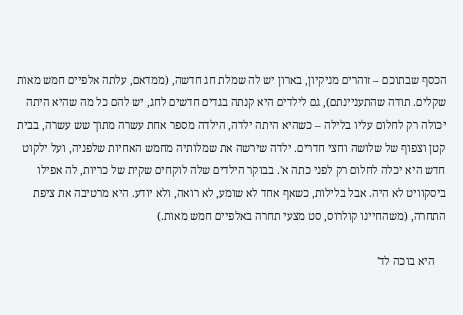הכסף שבתוכם – זוהרים מניקיון, בארון יש לה שמלת חג חדשה, (ממדאם, עלתה אלפיים חמש מאות שקלים. תודה שהתעניינתם), גם לילדים היא קנתה בגדים חדשים לחג, יש להם כל מה שהיא היתה יכולה רק לחלום עליו בלילה – כשהיא היתה ילדה, הילדה מספר אחת עשרה מתוך שש עשרה, בבית קטן וצפוף של שלושה וחצי חדרים. ילדה שירשה את שמלותיה מחמש האחיות שלפניה, ועל ילקוט חדש היא יכלה לחלום רק לפני כתה א'. בבוקר הילדים שלה לוקחים שקית של כריות, לה אפילו ביסקוויט לא היה. אבל בלילות, כשאף אחד לא שומע, לא רואה, ולא יודע. היא מרטיבה את ציפת התחרה, (משהחיינו קולרוס, סט מצעי תחרה באלפיים חמש מאות.)

    היא בוכה לד'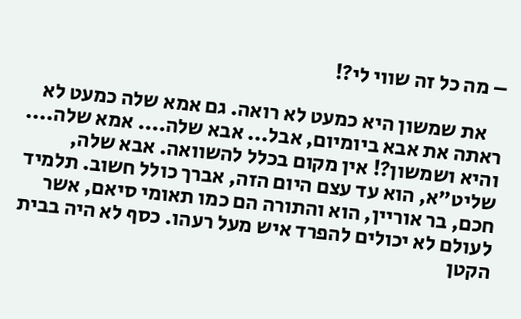– מה כל זה שווי לי?!

    את שמשון היא כמעט לא רואה. גם אמא שלה כמעט לא ראתה את אבא ביומיום, אבל... אבא שלה.... אמא שלה.... והיא ושמשון?! אין מקום בכלל להשוואה. אבא שלה, שליט"א, הוא עד עצם היום הזה, אברך כולל חשוב. תלמיד חכם, בר אוריין, הוא והתורה הם כמו תאומי סיאם, אשר לעולם לא יכולים להפרד איש מעל רעהו. כסף לא היה בבית הקטן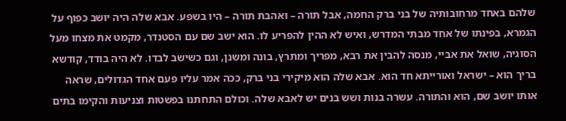שלהם באחד מרחובותיה של בני ברק החמה, אבל תורה – ואהבת תורה – היו בשפע. אבא שלה היה יושב כפוף על הגמרא, בפינתו של אחד מבתי המדרש, ואיש לא ההין להפריע לו. הוא ישב שם עם הסטנדר, מקמט את מצחו מעל הסוגיה, שואל את אביי, מנסה להבין את רבא, מפריך ומתרץ, בונה ומשנן, וגם כשישב לבדו. לא היה בודד, קודשא בריך הוא – ישראל ואורייתא חד הוא. אבא שלה הוא מיקירי בני ברק, ככה אמר עליו פעם אחד הגדולים, שראה אותו יושב שם, הוא והתורה. עשרה בנות ושש בנים יש לאבא שלה. וכולם התחתנו בפשטות וצניעות והקימו בתים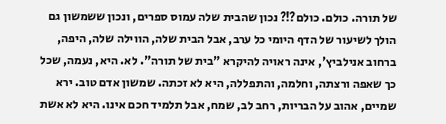של תורה. כולם. כולם?!? נכון שהבית שלה עמוס ספרים, ונכון ששמשון גם הולך לשיעור של הדף היומי כל ערב, אבל הבית שלה, הווילה שלה, היפה, ברחוב אנילביץ', אינה ראויה להיקרא "בית של תורה". לא. היא, נעמה, שכל כך שאפה ורצתה, וחלמה, והתפללה, היא לא זכתה. שמשון אדם טוב. ירא שמיים, אהוב על הבריות, רחב לב, שמח, אבל תלמיד חכם אינו. היא לא אשת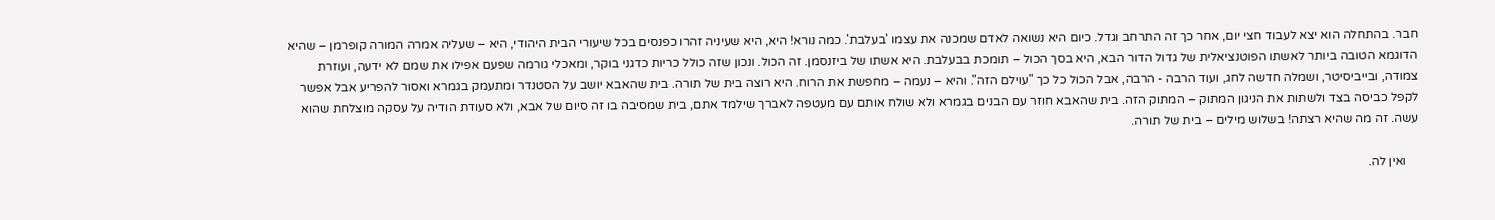חבר. בהתחלה הוא יצא לעבוד חצי יום, אחר כך זה התרחב וגדל. כיום היא נשואה לאדם שמכנה את עצמו 'בעלבת'. כמה נורא! היא, היא שעיניה זהרו כפנסים בכל שיעורי הבית היהודי, היא – שעליה אמרה המורה קופרמן – שהיא הדוגמא הטובה ביותר לאשתו הפוטנציאלית של גדול הדור הבא, היא בסך הכול – תומכת בבעלבת. היא אשתו של ביזנסמן. זה הכול. ונכון שזה כולל כריות כדגני בוקר, ומאכלי גורמה שפעם אפילו את שמם לא ידעה, ועוזרת צמודה, ובייביסיטר, ושמלה חדשה לחג, ועוד הרבה - הרבה, אבל הכול כל כך "עוילם הזה". והיא – נעמה – מחפשת את הרוח. היא רוצה בית של תורה. בית שהאבא יושב על הסטנדר ומתעמק בגמרא ואסור להפריע אבל אפשר לקפל כביסה בצד ולשתות את הניגון המתוק – המתוק הזה. בית שהאבא חוזר עם הבנים בגמרא ולא שולח אותם עם מעטפה לאברך שילמד אתם, בית שמסיבה בו זה סיום של אבא, ולא סעודת הודיה על עסקה מוצלחת שהוא עשה. זה מה שהיא רצתה! בשלוש מילים – בית של תורה.

    ואין לה.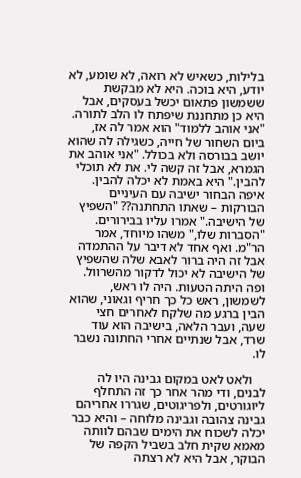בלילות, כשאיש לא רואה, לא שומע, לא יודע, היא בוכה. היא לא מבקשת ששמשון פתאום יכשל בעסקים, אבל היא כן מתחננת שיפתח לו הלב לתורה. "אני אוהב ללמוד" הוא אמר לה אז, ביום השחור של חייה, כשגילה לה שהוא יושב בבורסה ולא בכולל. "אני אוהב את הגמרא, אבל זה קשה לי. את לא תוכלי להבין." היא באמת לא יכלה להבין. איפה הבחור ישיבה עם העיניים הבורקות – שאתו התחתנה?? "השפיץ של הישיבה." אמרו עליו בבירורים. "הסברות שלו," משהו מיוחד, אמר הר"מ. ואף אחד לא דיבר על ההתמדה אבל זה היה ברור לאבא שלה שהשפיץ של הישיבה לא יכול לדקור מהשרוול. ופה היתה הטעות. היה לו ראש, לשמשון, ראש כל כך חריף וגאוני, שהוא הבין ברגע מה שלקח לאחרים חצי שעה, ועבר הלאה, בישיבה הוא עוד שרד, אבל שנתיים אחרי החתונה נשבר לו.

    ולאט לאט במקום גבינה היו לה לבנים, ודי מהר אחר כך זה התחלף ליוגורטים, ולפריגוטים, שגררו אחריהם גבינה צהובה וגבינה מלוחה – והיא כבר יכלה לשכוח את הימים שבהם לוותה מאמא שקית חלב בשביל הקפה של הבוקר, אבל היא לא רצתה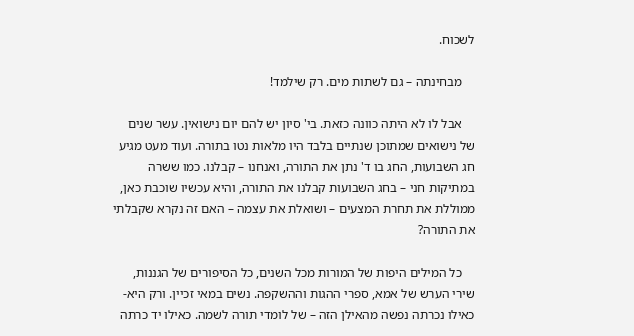לשכוח.

    מבחינתה – גם לשתות מים. רק שילמד!

    אבל לו לא היתה כוונה כזאת. בי' סיון יש להם יום נישואין. עשר שנים של נישואים שמתוכן שנתיים בלבד היו מלאות נטו בתורה. ועוד מעט מגיע חג השבועות, החג בו ד' נתן את התורה, ואנחנו – קבלנו. כמו ששרה במתיקות חני – בחג השבועות קבלנו את התורה, והיא עכשיו שוכבת כאן, ממוללת את תחרת המצעים – ושואלת את עצמה – האם זה נקרא שקבלתי את התורה?

    כל המילים היפות של המורות מכל השנים, כל הסיפורים של הגננות, שירי הערש של אמא, ספרי ההגות וההשקפה. נשים במאי זכיין. ורק היא- כאילו נכרתה נפשה מהאילן הזה – של לומדי תורה לשמה. כאילו יד כרתה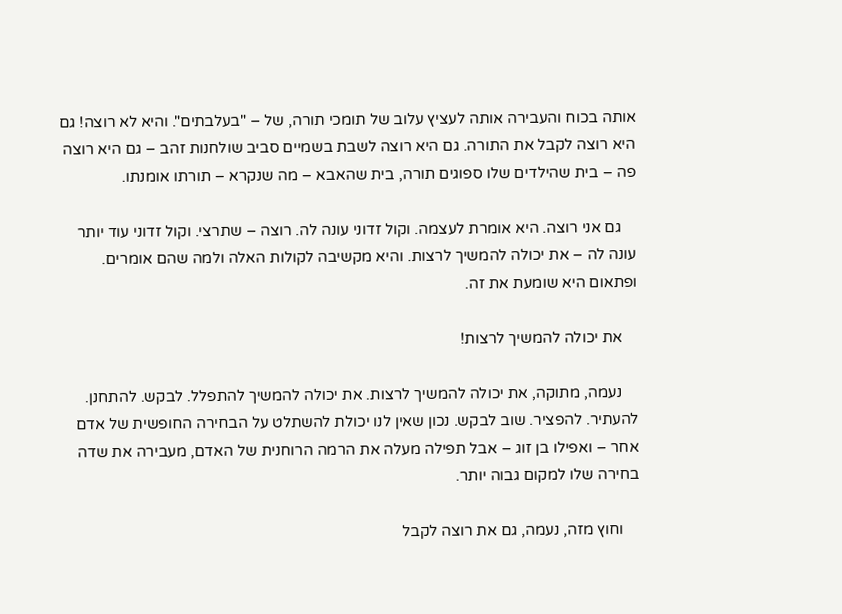אותה בכוח והעבירה אותה לעציץ עלוב של תומכי תורה, של – "בעלבתים". והיא לא רוצה! גם היא רוצה לקבל את התורה. גם היא רוצה לשבת בשמיים סביב שולחנות זהב – גם היא רוצה פה – בית שהילדים שלו ספוגים תורה, בית שהאבא – מה שנקרא – תורתו אומנתו.

    גם אני רוצה. היא אומרת לעצמה. וקול זדוני עונה לה. רוצה – שתרצי. וקול זדוני עוד יותר עונה לה – את יכולה להמשיך לרצות. והיא מקשיבה לקולות האלה ולמה שהם אומרים. ופתאום היא שומעת את זה.

    את יכולה להמשיך לרצות!

    נעמה, מתוקה, את יכולה להמשיך לרצות. את יכולה להמשיך להתפלל. לבקש. להתחנן. להעתיר. להפציר. שוב לבקש. נכון שאין לנו יכולת להשתלט על הבחירה החופשית של אדם אחר – ואפילו בן זוג – אבל תפילה מעלה את הרמה הרוחנית של האדם, מעבירה את שדה בחירה שלו למקום גבוה יותר.

    וחוץ מזה, נעמה, גם את רוצה לקבל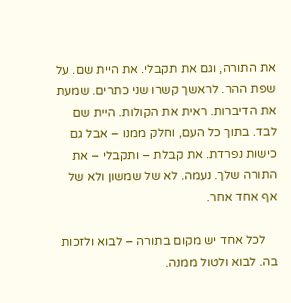את התורה, וגם את תקבלי. את היית שם. על שפת ההר. לראשך קשרו שני כתרים. שמעת את הדיברות. ראית את הקולות. היית שם לבד. בתוך כל העם, וחלק ממנו – אבל גם כישות נפרדת. את קבלת – ותקבלי – את התורה שלך. נעמה. לא של שמשון ולא של אף אחד אחר.

    לכל אחד יש מקום בתורה – לבוא ולזכות בה. לבוא ולטול ממנה.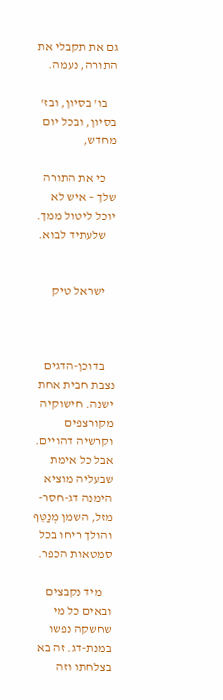גם את תקבלי את התורה, נעמה.

    בו' בסיון, ובז' בסיון, ובכל יום מחדש,

    כי את התורה שלך – איש לא יוכל ליטול ממך.
    שלעתיד לבוא.


    ישראל טיק



    בדוכן-הדגים נצבת חבית אחת ישנה. חישוקיה מקורצפים וקרשיה דהויים. אבל כל אימת שבעליה מוציא הימנה דג-חסר-מזל, השמן מְנַטֵּף והולך ריחו בכל סמטאות הכפר.

    מיד נקבצים ובאים כל מי שחשקה נפשו במנת-דג. זה בא בצלחתו וזה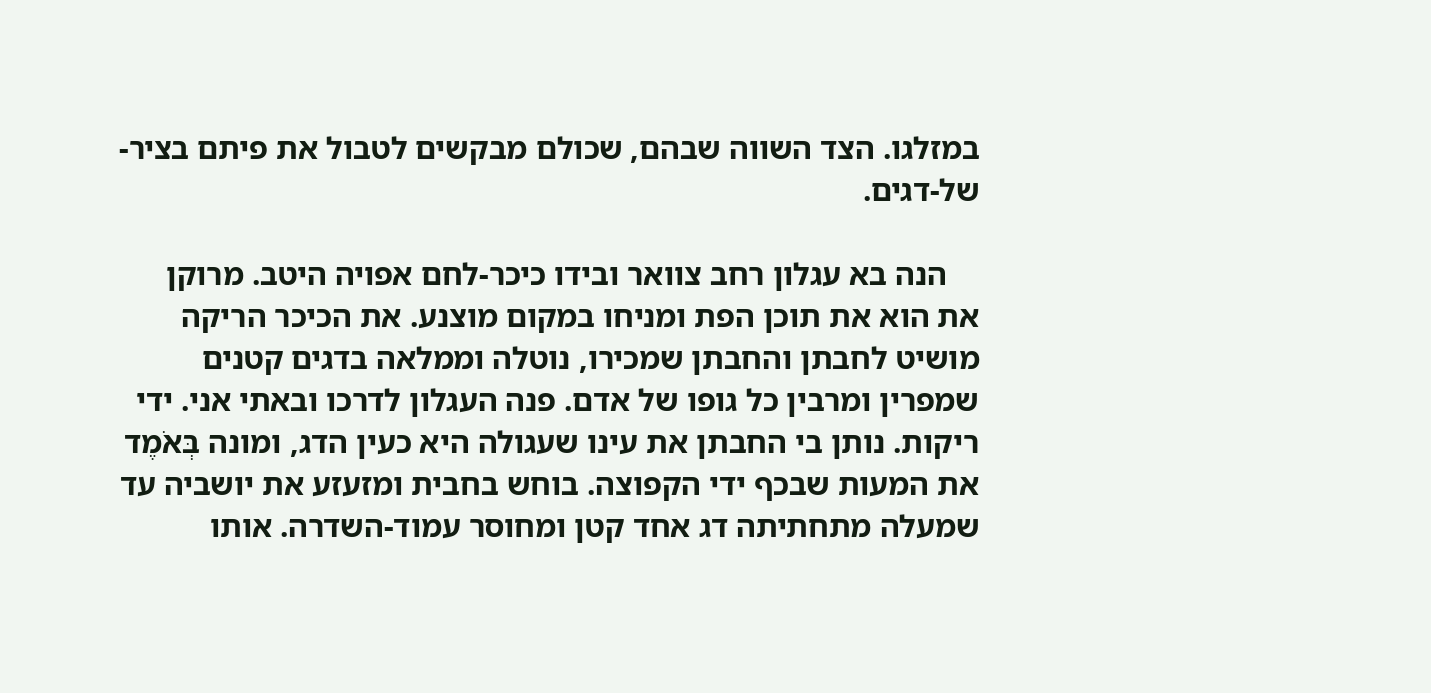במזלגו. הצד השווה שבהם, שכולם מבקשים לטבול את פיתם בציר-של-דגים.

    הנה בא עגלון רחב צוואר ובידו כיכר-לחם אפויה היטב. מרוקן את הוא את תוכן הפת ומניחו במקום מוצנע. את הכיכר הריקה מושיט לחבתן והחבתן שמכירו, נוטלה וממלאה בדגים קטנים שמפרין ומרבין כל גופו של אדם. פנה העגלון לדרכו ובאתי אני. ידי ריקות. נותן בי החבתן את עינו שעגולה היא כעין הדג, ומונה בְּאֹמֶד את המעות שבכף ידי הקפוצה. בוחש בחבית ומזעזע את יושביה עד שמעלה מתחתיתה דג אחד קטן ומחוסר עמוד-השדרה. אותו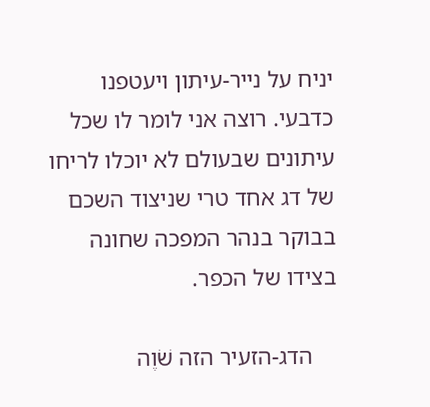יניח על נייר-עיתון ויעטפנו כדבעי. רוצה אני לומר לו שכל עיתונים שבעולם לא יוכלו לריחו של דג אחד טרי שניצוד השכם בבוקר בנהר המפכה שחונה בצידו של הכפר.

    הדג-הזעיר הזה שֹׁוֶה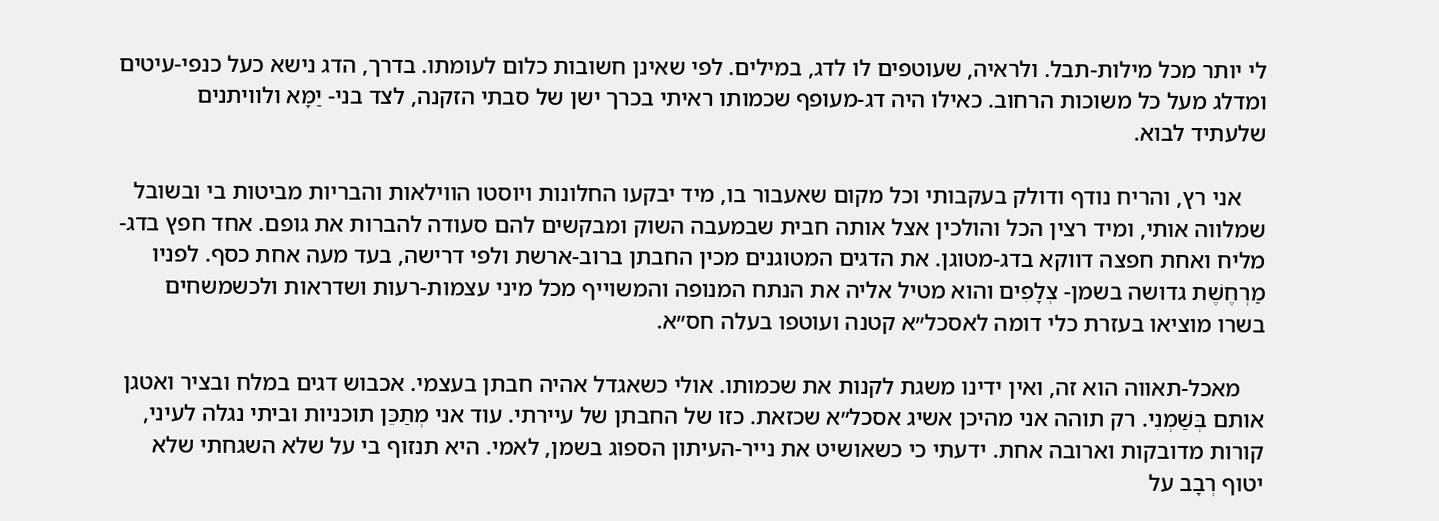לי יותר מכל מילות-תבל. ולראיה, שעוטפים לו לדג, במילים. לפי שאינן חשובות כלום לעומתו. בדרך, הדג נישא כעל כנפי-עיטים ומדלג מעל כל משוכות הרחוב. כאילו היה דג-מעופף שכמותו ראיתי בכרך ישן של סבתי הזקנה, לצד בני- יַמָּא ולוויתנים שלעתיד לבוא.

    אני רץ, והריח נודף ודולק בעקבותי וכל מקום שאעבור בו, מיד יבקעו החלונות ויוסטו הווילאות והבריות מביטות בי ובשובל שמלווה אותי, ומיד רצין הכל והולכין אצל אותה חבית שבמעבה השוק ומבקשים להם סעודה להברות את גופם. אחד חפץ בדג-מליח ואחת חפצה דווקא בדג-מטוגן. את הדגים המטוגנים מכין החבתן ברוב-ארשת ולפי דרישה, בעד מעה אחת כסף. לפניו מַרְחֶשֶׁת גדושה בשמן- צְלָפִים והוא מטיל אליה את הנתח המנופה והמשוייף מכל מיני עצמות-רעות ושדראות ולכשמשחים בשרו מוציאו בעזרת כלי דומה לאסכל״א קטנה ועוטפו בעלה חס״א.

    מאכל-תאווה הוא זה, ואין ידינו משגת לקנות את שכמותו. אולי כשאגדל אהיה חבתן בעצמי. אכבוש דגים במלח ובציר ואטגן אותם בְּשַׁמְנִי. רק תוהה אני מהיכן אשיג אסכל״א שכזאת. כזו של החבתן של עיירתי. עוד אני מְתַכֵּן תוכניות וביתי נגלה לעיני, קורות מדובקות וארובה אחת. ידעתי כי כשאושיט את נייר-העיתון הספוג בשמן, לאמי. היא תנזוף בי על שלא השגחתי שלא יטוף רְבָב על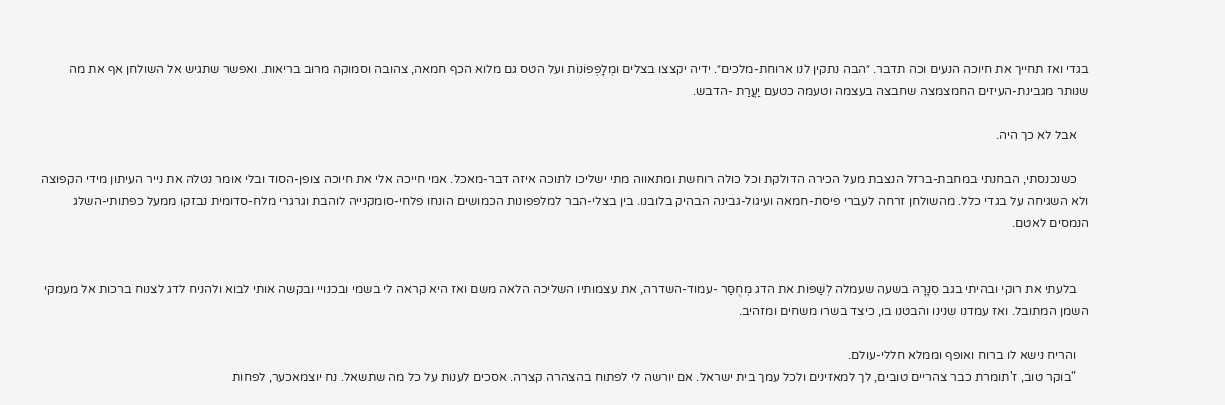בגדי ואז תחייך את חיוכה הנעים וכה תדבר. ״הבה נתקין לנו ארוחת-מלכים״. ידיה יקצצו בצלים ומְלָפְפוֹנוֹת ועל הטס גם מלוא הכף חמאה, צהובה וסמוקה מרוב בריאות. ואפשר שתגיש אל השולחן אף את מה שנותר מגבינת-העיזים החמצמצה שחבצה בעצמה וטעמה כטעם יַעֲרַת -הדבש.

    אבל לא כך היה.

    כשנכנסתי, הבחנתי במחבת-ברזל הנצבת מעל הכירה הדולקת וכל כולה רוחשת ומתאווה מתי ישליכו לתוכה איזה דבר-מאכל. אמי חייכה אלי את חיוכה צופן-הסוד ובלי אומר נטלה את נייר העיתון מידי הקפוצה ולא השגיחה על בגדי כלל. מהשולחן זרחה לעברי פיסת-חמאה ועיגול-גבינה הבהיק בלובנו. בין בצלי-הבר למלפפונות הכמושים הונחו פלחי-סומקנייה לוהבת וגרגרי מלח-סדומית נבזקו ממעל כפתותי-השלג הנמסים לאטם.


    בלעתי את רוקי ובהיתי בגב סִנָּרָהּ בשעה שעמלה לְשַׁפּוֹת את הדג מְחֻסַּר -עמוד-השדרה, את עצמותיו השליכה הלאה משם ואז היא קראה לי בשמי ובכנויי ובקשה אותי לבוא ולהניח לדג לצנוח ברכות אל מעמקי השמן המתובל. ואז עמדנו שנינו והבטנו בו, כיצד בשרו משחים ומזהיב.

    והריח נישא לו ברוח ואופף וממלא חללי-עולם.
    "בוקר טוב, ז'תומרת כבר צהריים טובים, לך למאזינים ולכל עמך בית ישראל. אם יורשה לי לפתוח בהצהרה קצרה. אסכים לענות על כל מה שתשאל. נח יוצמאכער, לפחות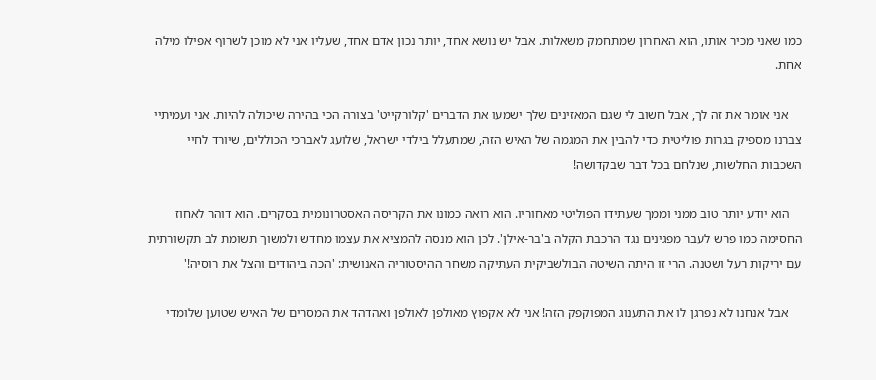כמו שאני מכיר אותו, הוא האחרון שמתחמק משאלות. אבל יש נושא אחד, יותר נכון אדם אחד, שעליו אני לא מוכן לשרוף אפילו מילה אחת.

    אני אומר את זה לך, אבל חשוב לי שגם המאזינים שלך ישמעו את הדברים 'קלורקייט' בצורה הכי בהירה שיכולה להיות. אני ועמיתיי צברנו מספיק בגרות פוליטית כדי להבין את המגמה של האיש הזה, שמתעלל בילדי ישראל, שלועג לאברכי הכוללים, שיורד לחיי השכבות החלשות, שנלחם בכל דבר שבקדושה!

    הוא יודע יותר טוב ממני וממך שעתידו הפוליטי מאחוריו. הוא רואה כמונו את הקריסה האסטרונומית בסקרים. הוא דוהר לאחוז החסימה כמו פרש לעבר מפגינים נגד הרכבת הקלה ב'בר-אילן'. לכן הוא מנסה להמציא את עצמו מחדש ולמשוך תשומת לב תקשורתית עם יריקות רעל ושטנה. הרי זו היתה השיטה הבולשביקית העתיקה משחר ההיסטוריה האנושית: 'הכה ביהודים והצל את רוסיה!'

    אבל אנחנו לא נפרגן לו את התענוג המפוקפק הזה! אני לא אקפוץ מאולפן לאולפן ואהדהד את המסרים של האיש שטוען שלומדי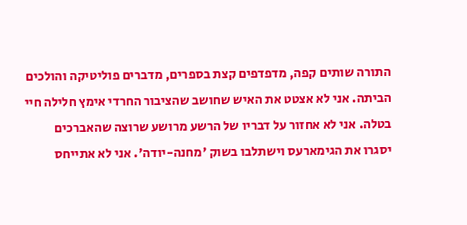התורה שותים קפה, מדפדפים קצת בספרים, מדברים פוליטיקה והולכים הביתה. אני לא אצטט את האיש שחושב שהציבור החרדי אימץ חלילה חיי בטלה. אני לא אחזור על דבריו של הרשע מרושע שרוצה שהאברכים יסגרו את הגימארעס וישתלבו בשוק 'מחנה-יודה'. אני לא אתייחס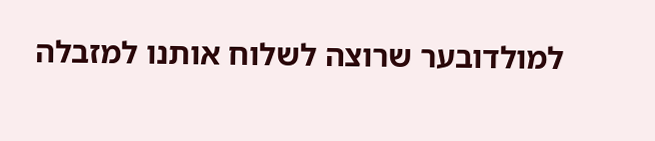למולדובער שרוצה לשלוח אותנו למזבלה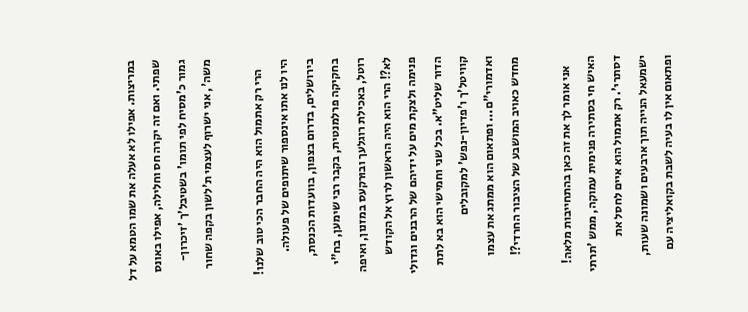במריצות. אפילו לא אעלה את שמו הטמא על דל שפתי. ואם זה יקרה חס וחלילה, אפילו באונס גמור כ'מסיח לפי תומו' בשטיבל'ך 'זיכרון-משה', אני ישרוף לעצמי ת'לשון בקפה שחור

    הרי רק אתמול הוא היה החבר הכי טוב שלנו! היו לנו אתו אינספור שיתופים של פעולה. בירושלים, בדרום בצפון, בוועדות הכנסת, בחקיקה פרלמנטית, בקבר רבי שימען, בח"י רוטל, באכילת רוגלעך ובוּרקעס במזנון, ואיפה לא?! הרי הוא היה הראשון לרוץ אל הקודש פנימה ולצקת מים על ידיהם של הרבנים וגדולי הדור שליט"א. בכל שני וחמישי הוא בא לתת קוויטל'ך ו'פדיון-נפש' למקובלים ואדמורי"ם... ופתאום הוא ממתג את עצמו מחדש כאויב המושבע של הציבור החרדי?!

    אני אומר לך את זה כאן בהתחייבות מלאה! האיש חי בסתירה פנימית עמוקה, ממש 'תרתי דסתרי'. רק אתמול הוא איים לחסל את ישמעאל הנייה תוך ארבעים ושמונה שעות, ופתאום אין לו בעיה לשבת בקואליציה עם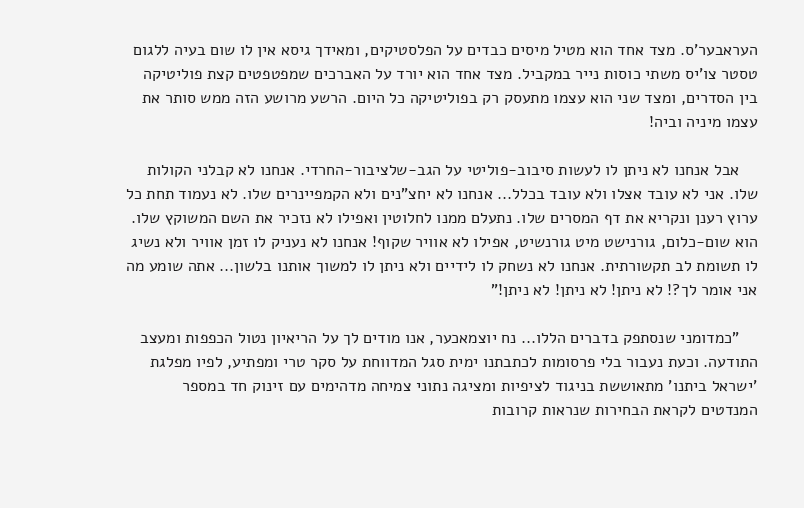העראבער'ס. מצד אחד הוא מטיל מיסים כבדים על הפלסטיקים, ומאידך גיסא אין לו שום בעיה ללגום טסטר צו'יס משתי כוסות נייר במקביל. מצד אחד הוא יורד על האברכים שמפטפטים קצת פוליטיקה בין הסדרים, ומצד שני הוא עצמו מתעסק רק בפוליטיקה כל היום. הרשע מרושע הזה ממש סותר את עצמו מיניה וביה!

    אבל אנחנו לא ניתן לו לעשות סיבוב-פוליטי על הגב-שלציבור-החרדי. אנחנו לא קבלני הקולות שלו. אני לא עובד אצלו ולא עובד בכלל... אנחנו לא יחצ"נים ולא הקמפיינרים שלו. לא נעמוד תחת כל ערוץ רענן ונקריא את דף המסרים שלו. נתעלם ממנו לחלוטין ואפילו לא נזכיר את השם המשוקץ שלו. הוא שום-כלום, גורנישט מיט גורנשיט, אפילו לא אוויר שקוף! אנחנו לא נעניק לו זמן אוויר ולא נשיג לו תשומת לב תקשורתית. אנחנו לא נשחק לו לידיים ולא ניתן לו למשוך אותנו בלשון... אתה שומע מה אני אומר לך?! לא ניתן! לא ניתן! לא ניתן!"

    "כמדומני שנסתפק בדברים הללו... נח יוצמאכער, אנו מודים לך על הריאיון נטול הכפפות ומעצב התודעה. וכעת נעבור בלי פרסומות לכתבתנו ימית סגל המדווחת על סקר טרי ומפתיע, לפיו מפלגת 'ישראל ביתנו' מתאוששת בניגוד לציפיות ומציגה נתוני צמיחה מדהימים עם זינוק חד במספר המנדטים לקראת הבחירות שנראות קרובות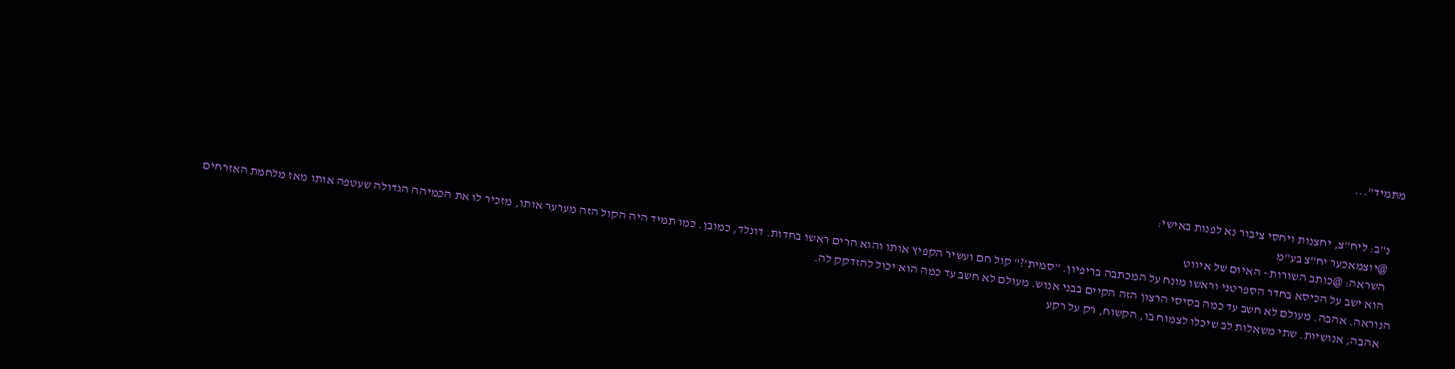מתמיד"...


    נ"ב: ליח"צ, יחצנות ויחסי ציבור נא לפנות באישי:
    @יוצמאכער יח"צ בע"מ
    השראה: @כותב השורות - האיום של איווט
    הוא ישב על הכיסא בחדר הספרטני וראשו מונח על המכתבה בריפיון. "סמית'?" קול חם ועשיר הקפיץ אותו והוא הרים ראשו בחדות. דונלד, כמובן. כמו תמיד היה הקול הזה מערער אותו, מזכיר לו את הכמיהה הגדולה שעטפה אותו מאז מלחמת האזרחים הנוראה. אהבה. מעולם לא חשב עד כמה בסיסי הרצון הזה הקיים בבני אנוש. מעולם לא חשב עד כמה הוא יכול להזדקק לה.
    אהבה, אנושיות. שתי משאלות לב שיכלו לצמוח בו, הקשוח, רק על רקע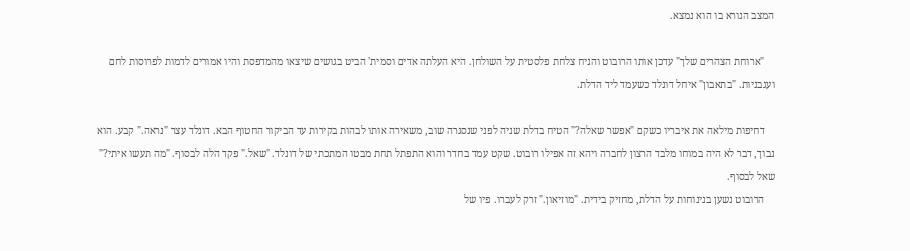המצב הנורא בו הוא נמצא.

    "ארוחת הצהרים שלך" עדכן אותו הרובוט והניח צלחת פלסטית על השולחן. היא העלתה אדים וסמית' הביט בגושים שיצאו מהמדפסת והיו אמורים לדמות לפרוסות לחם ועגבניות. "בתאבון" איחל דונלד כשעמד ליד הדלת.

    דחיפות מילאה את איבריו כשקם "אפשר שאלה?" הטיח בדלת שניה לפני שנסגרה שוב, משאירה אותו לבהות בקירות עד הביקור החטוף הבא. דונלד עצר "נראה." קבע. הוא נבוך, דבר לא היה במוחו מלבד הרצון לחברה ויהא זה אפילו רובוט. שקט עמד בחדר והוא התפתל תחת מבטו המתכתי של דונלד. "שאל." פקד הלה לבסוף. "מה תעשו איתי?" שאל לבסוף.
    הרובוט נשען בנינוחות על הדלת, מחזיק בידית. "מוזיאון." זרק לעברו. פיו של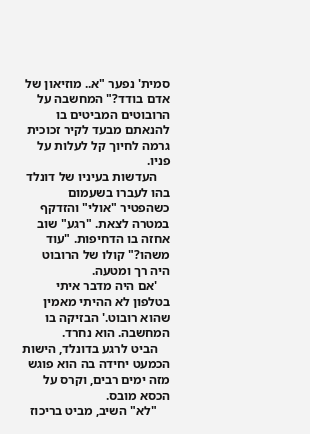סמית' נפער "א.. מוזיאון של אדם בודד?" המחשבה על הרובוטים המביטים בו להנאתם מבעד לקיר זכוכית גרמה לחיוך קל לעלות על פניו.
    העדשות בעיניו של דונלד בהו לעברו בשעמום כשהפטיר "אולי" והזדקף במטרה לצאת. "רגע" שוב אחזה בו הדחיפות. "עוד משהו?" קולו של הרובוט היה רך ומטעה.
    'אם היה מדבר איתי בטלפון לא ההיתי מאמין שהוא רובוט.' הבזיקה בו המחשבה. הוא נחרד.
    הביט לרגע בדונלד, הישות הכמעט יחידה בה הוא פוגש מזה ימים רבים, וקרס על הכסא מובס.
    "לא" השיב, מביט בריכוז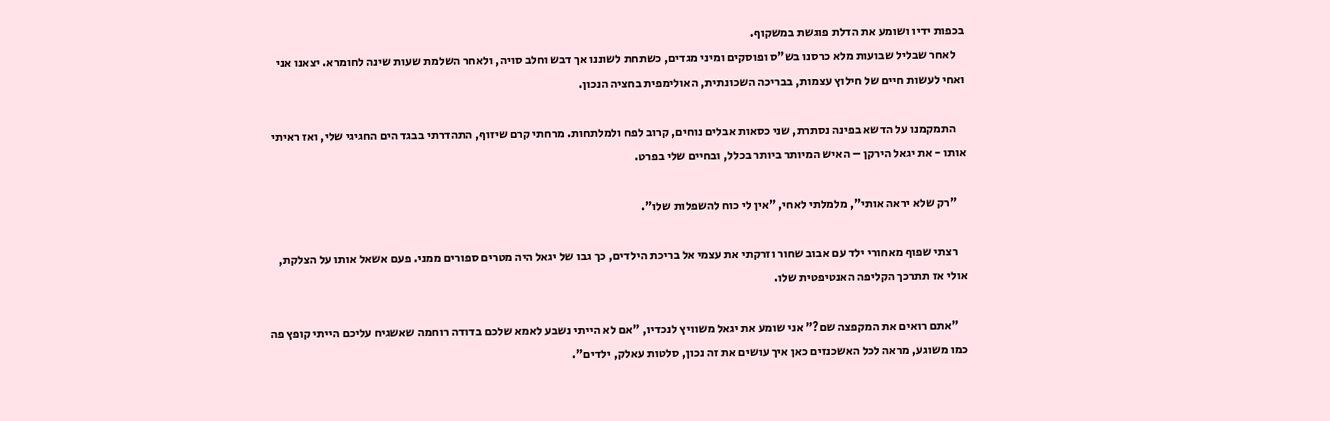בכפות ידיו ושומע את הדלת פוגשת במשקוף.
    לאחר שבליל שבועות מלא כרסנו בש"ס ופוסקים ומיני מגדים, כשתחת לשוננו אך דבש וחלב סויה, ולאחר השלמת שעות שינה לחומרא. יצאנו אני ואחי לעשות חיים של חילוץ עצמות, בבריכה השכונתית, האולימפית בחציה הנכון.

    התמקמנו על הדשא בפינה נסתרת, שני כסאות אבלים נוחים, קרוב לפח ולמלתחות. מרחתי קרם שיזוף, התהדרתי בבגד הים החגיגי שלי, ואז ראיתי אותו - את יגאל הירקן – האיש המיותר ביותר בכלל, ובחיים שלי בפרט.

    "רק שלא יראה אותי", מלמלתי לאחי, "אין לי כוח להשפלות שלו".

    רצתי שפוף מאחורי ילד עם אבוב שחור וזרקתי את עצמי אל בריכת הילדים, כך גבו של יגאל היה מטרים ספורים ממני. פעם אשאל אותו על הצלקת, אולי אז תתרכך הקליפה האנטיפטית שלו.

    "אתם רואים את המקפצה שם?" אני שומע את יגאל משוויץ לנכדיו, "אם לא הייתי נשבע לאמא שלכם בדודה רוחמה שאשגיח עליכם הייתי קופץ פה כמו משוגע, מראה לכל האשכנזים כאן איך עושים את זה נכון, סלטות עאלק, ילדים".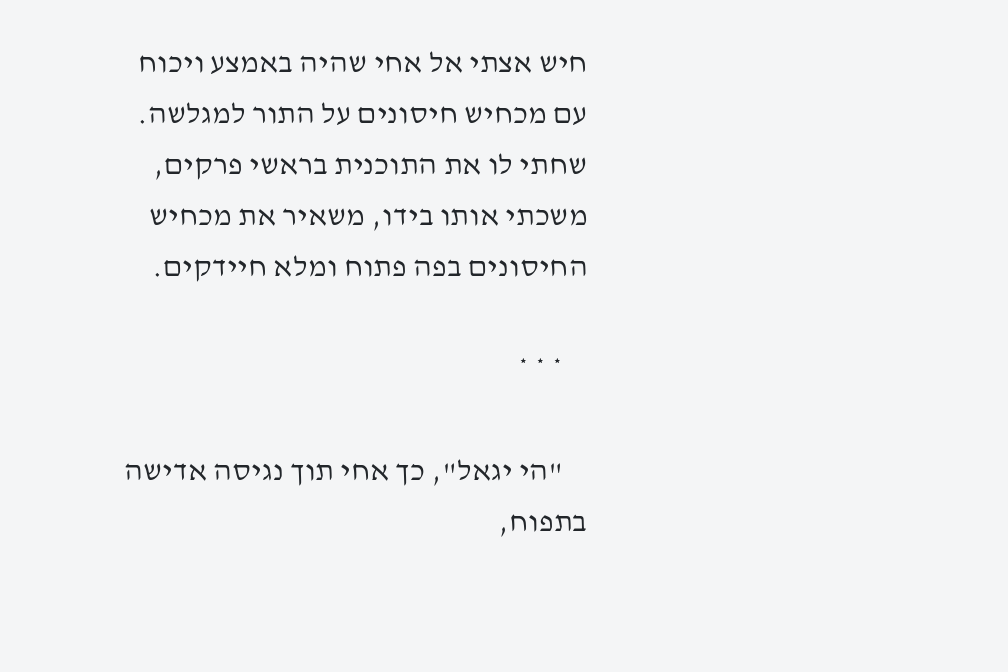חיש אצתי אל אחי שהיה באמצע ויכוח עם מכחיש חיסונים על התור למגלשה. שחתי לו את התוכנית בראשי פרקים, משכתי אותו בידו, משאיר את מכחיש החיסונים בפה פתוח ומלא חיידקים.

    * * *

    "הי יגאל", כך אחי תוך נגיסה אדישה בתפוח,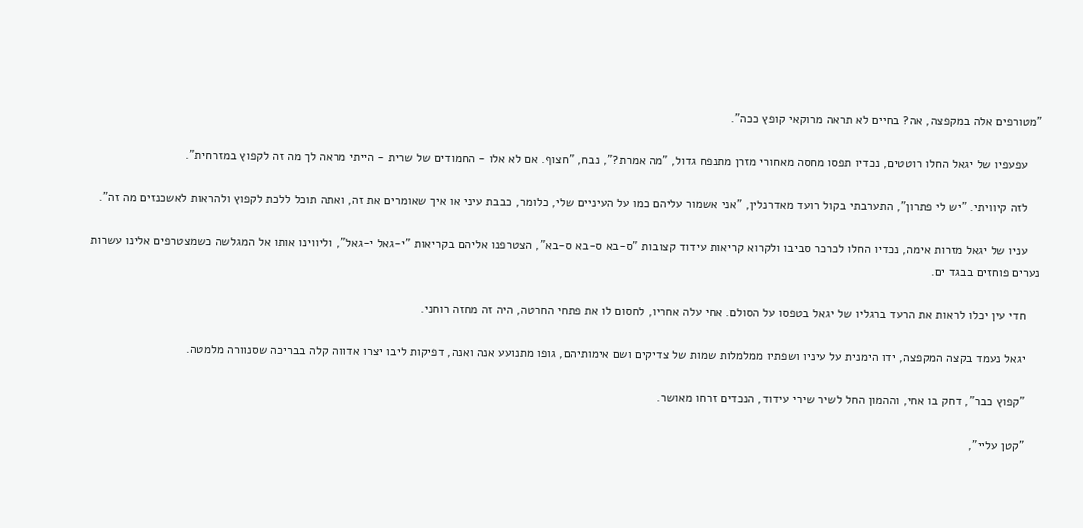"מטורפים אלה במקפצה, אה? בחיים לא תראה מרוקאי קופץ ככה".

    עפעפיו של יגאל החלו רוטטים, נכדיו תפסו מחסה מאחורי מזרן מתנפח גדול, "מה אמרת?", נבח, "חצוף. אם לא אלו - החמודים של שרית - הייתי מראה לך מה זה לקפוץ במזרחית".

    לזה קיוויתי. "יש לי פתרון", התערבתי בקול רועד מאדרנלין, "אני אשמור עליהם כמו על העיניים שלי, כלומר, כבבת עיני או איך שאומרים את זה, ואתה תוכל ללכת לקפוץ ולהראות לאשכנזים מה זה".

    עניו של יגאל מזרות אימה, נכדיו החלו לכרכר סביבו ולקרוא קריאות עידוד קצובות "ס-בא ס-בא ס-בא", הצטרפנו אליהם בקריאות "י-גאל י-גאל", וליווינו אותו אל המגלשה כשמצטרפים אלינו עשרות נערים פוחזים בבגד ים.

    חדי עין יכלו לראות את הרעד ברגליו של יגאל בטפסו על הסולם. אחי עלה אחריו, לחסום לו את פתחי החרטה, היה זה מחזה רוחני.

    יגאל נעמד בקצה המקפצה, ידו הימנית על עיניו ושפתיו ממלמלות שמות של צדיקים ושם אימותיהם, גופו מתנועע אנה ואנה, דפיקות ליבו יצרו אדווה קלה בבריכה שסנוורה מלמטה.

    "קפוץ כבר", דחק בו אחי, וההמון החל לשיר שירי עידוד, הנכדים זרחו מאושר.

    "קטן עליי",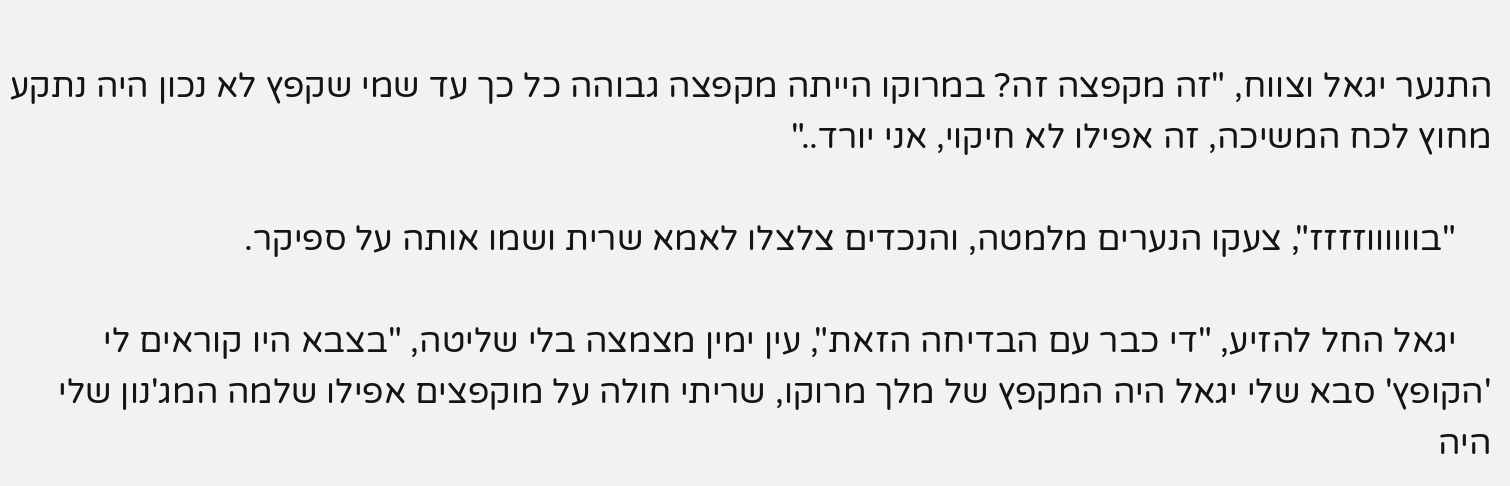התנער יגאל וצווח, "זה מקפצה זה? במרוקו הייתה מקפצה גבוהה כל כך עד שמי שקפץ לא נכון היה נתקע מחוץ לכח המשיכה, זה אפילו לא חיקוי, אני יורד.."

    "בווווווזזזז", צעקו הנערים מלמטה, והנכדים צלצלו לאמא שרית ושמו אותה על ספיקר.

    יגאל החל להזיע, "די כבר עם הבדיחה הזאת", עין ימין מצמצה בלי שליטה, "בצבא היו קוראים לי 'הקופץ' סבא שלי יגאל היה המקפץ של מלך מרוקו, שריתי חולה על מוקפצים אפילו שלמה המג'נון שלי היה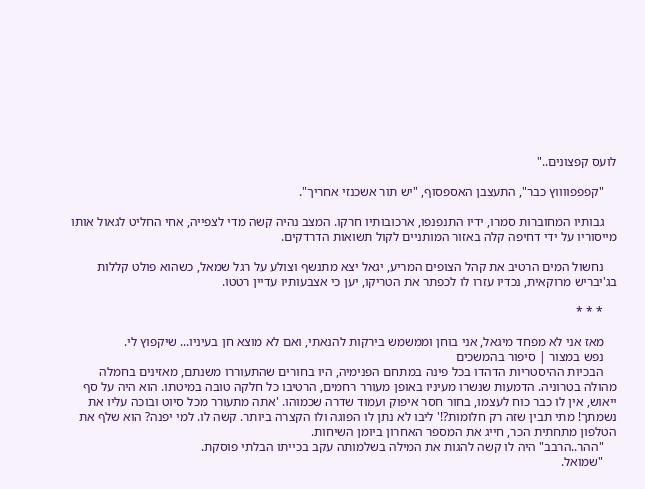לועס קפצונים.."

    "קפפפווווץ כבר", התעצבן האספסוף, "יש תור אשכנזי אחריך".

    גבותיו המחוברות סמרו, ידיו התנפנפו, ארכובותיו חרקו. המצב נהיה קשה מדי לצפייה, אחי החליט לגאול אותו מייסוריו על ידי דחיפה קלה באזור המותניים לקול תשואות הדרדקים.

    נחשול המים הרטיב את קהל הצופים המריע, יגאל יצא מתנשף וצולע על רגל שמאל, כשהוא פולט קללות בג'יבריש מרוקאית, נכדיו עזרו לו לכפתר את הטריקו, יען כי אצבעותיו עדיין רטטו.

    * * *

    מאז אני לא מפחד מיגאל, אני בוחן וממשמש בירקות להנאתי, ואם לא מוצא חן בעיניו... שיקפוץ לי.
    נפש במצור | סיפור בהמשכים
    הבכיות ההיסטריות הדהדו בכל פינה במתחם הפנימיה, היו בחורים שהתעוררו משנתם, מאזינים בחמלה מהולה בטרוניה. הדמעות שנשרו מעיניו באופן מעורר רחמים, הרטיבו כל חלקה טובה במיטתו. הוא היה על סף ייאוש, אין לו כבר כוח לעצמו, בחור חסר איפוק ועמוד שדרה שכמוהו. 'אתה מתעורר מכל סיוט ובוכה עליו את נשמתך! מתי תבין שזה רק חלומות?!' ליבו לא נתן לו הפוגה ולו הקצרה ביותר. קשה לו. למי יפנה? הוא שלף את הטלפון מתחתית הכר, חייג את המספר האחרון ביומן השיחות.
    "ההר..הרבב" היה לו קשה להגות את המילה בשלמותה עקב בכייתו הבלתי פוסקת.
    "שמואל.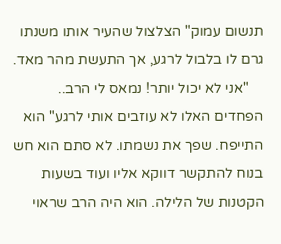תנשום עמוק" הצלצול שהעיר אותו משנתו גרם לו בלבול לרגע, אך התעשת מהר מאד.
    "אני לא יכול יותר! נמאס לי הרב.. הפחדים האלו לא עוזבים אותי לרגע" הוא התייפח. שפך את נשמתו. לא סתם הוא חש בנוח להתקשר דווקא אליו ועוד בשעות הקטנות של הלילה. הוא היה הרב שראוי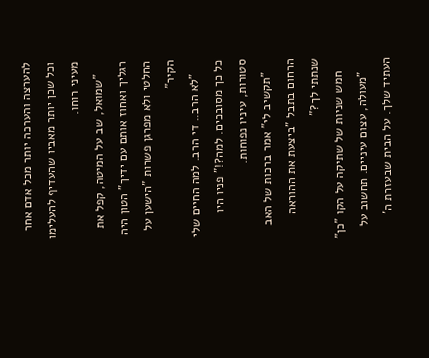להערצה והערכה יותר מכל אדם אחר וכל שכן יותר מאביו שהעדיף להעלימו מעיני רוחו.
    "שמואל, שב על המיטה, קפל את רגליך ואחוז אותם עם ידיך" הטון היה החלטי ולא מפרגן פשרות "הישען על הקיר"
    "לא הרב.. די הרב. למה החיים שלי כל כך מסובכים. למה?!" פניו היו סטורות, עיניו נפוחות.
    "תקשיב לי" אמר ברכות של האב הרחום בתבל "ביצעת את ההוראה שנתתי לך?"
    חמש שניות של שתיקה על הקו "כן"
    "מעולה, עצום עיניים. תחשוב על העתיד שלך. על הבית שבעזרת ה'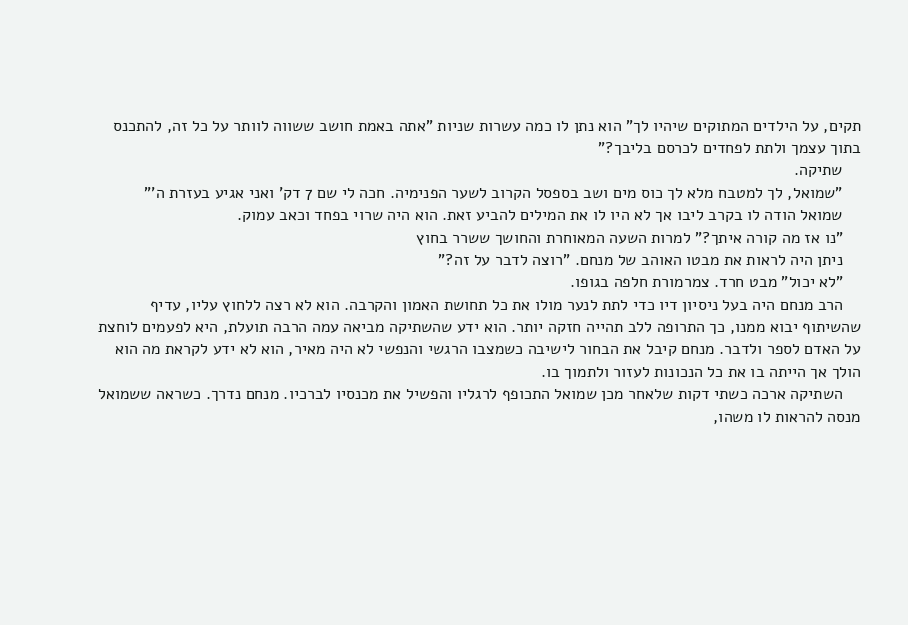תקים, על הילדים המתוקים שיהיו לך" הוא נתן לו כמה עשרות שניות "אתה באמת חושב ששווה לוותר על כל זה, להתכנס בתוך עצמך ולתת לפחדים לכרסם בליבך?"
    שתיקה.
    "שמואל, לך למטבח מלא לך כוס מים ושב בספסל הקרוב לשער הפנימיה. חכה לי שם 7 דק' ואני אגיע בעזרת ה'"
    שמואל הודה לו בקרב ליבו אך לא היו לו את המילים להביע זאת. הוא היה שרוי בפחד וכאב עמוק.
    "נו אז מה קורה איתך?" למרות השעה המאוחרת והחושך ששרר בחוץ
    ניתן היה לראות את מבטו האוהב של מנחם. "רוצה לדבר על זה?"
    "לא יכול" מבט חרד. צמרמורת חלפה בגופו.
    הרב מנחם היה בעל ניסיון דיו כדי לתת לנער מולו את כל תחושת האמון והקרבה. הוא לא רצה ללחוץ עליו, עדיף שהשיתוף יבוא ממנו, כך התרופה ללב תהייה חזקה יותר. הוא ידע שהשתיקה מביאה עמה הרבה תועלת, היא לפעמים לוחצת על האדם לספר ולדבר. מנחם קיבל את הבחור לישיבה כשמצבו הרגשי והנפשי לא היה מאיר, הוא לא ידע לקראת מה הוא הולך אך הייתה בו את כל הנכונות לעזור ולתמוך בו.
    השתיקה ארכה כשתי דקות שלאחר מכן שמואל התכופף לרגליו והפשיל את מכנסיו לברכיו. מנחם נדרך. כשראה ששמואל מנסה להראות לו משהו,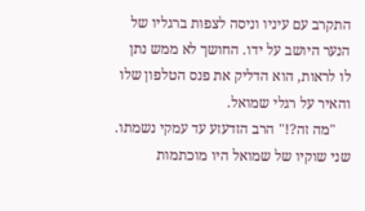התקרב עם עיניו וניסה לצפות ברגליו של הנער היושב על ידו. החושך לא ממש נתן לו לראות, הוא הדליק את פנס הטלפון שלו והאיר על רגלי שמואל.
    "מה זה?!" הרב הזדעזע עד עמקי נשמתו. שני שוקיו של שמואל היו מוכתמות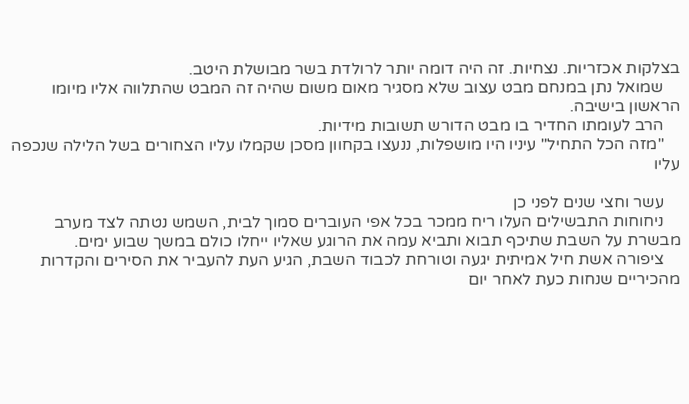בצלקות אכזריות. נצחיות. זה היה דומה יותר לרולדת בשר מבושלת היטב.
    שמואל נתן במנחם מבט עצוב שלא מסגיר מאום משום שהיה זה המבט שהתלווה אליו מיומו הראשון בישיבה.
    הרב לעומתו החדיר בו מבט הדורש תשובות מידיות.
    "מזה הכל התחיל" עיניו היו מושפלות, ננעצו בקחוון מסכן שקמלו עליו הצחורים בשל הלילה שנכפה עליו

    עשר וחצי שנים לפני כן
    ניחוחות התבשילים העלו ריח ממכר בכל אפי העוברים סמוך לבית, השמש נטתה לצד מערב מבשרת על השבת שתיכף תבוא ותביא עמה את הרוגע שאליו ייחלו כולם במשך שבוע ימים.
    ציפורה אשת חיל אמיתית יגעה וטורחת לכבוד השבת, הגיע העת להעביר את הסירים והקדרות מהכיריים שנחות כעת לאחר יום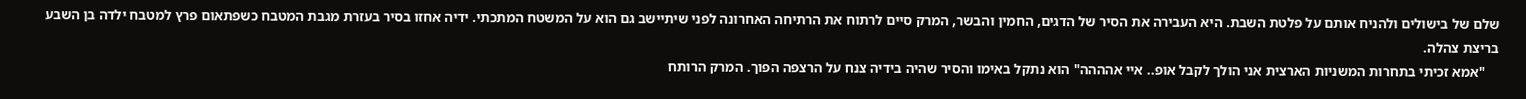שלם של בישולים ולהניח אותם על פלטת השבת. היא העבירה את הסיר של הדגים, החמין והבשר, המרק סיים לרתוח את הרתיחה האחרונה לפני שיתיישב גם הוא על המשטח המתכתי. ידיה אחזו בסיר בעזרת מגבת המטבח כשפתאום פרץ למטבח ילדה בן השבע בריצת צהלה.
    "אמא זכיתי בתחרות המשניות הארצית אני הולך לקבל אופ.. איי אהההה" הוא נתקל באימו והסיר שהיה בידיה צנח על הרצפה הפוך. המרק הרותח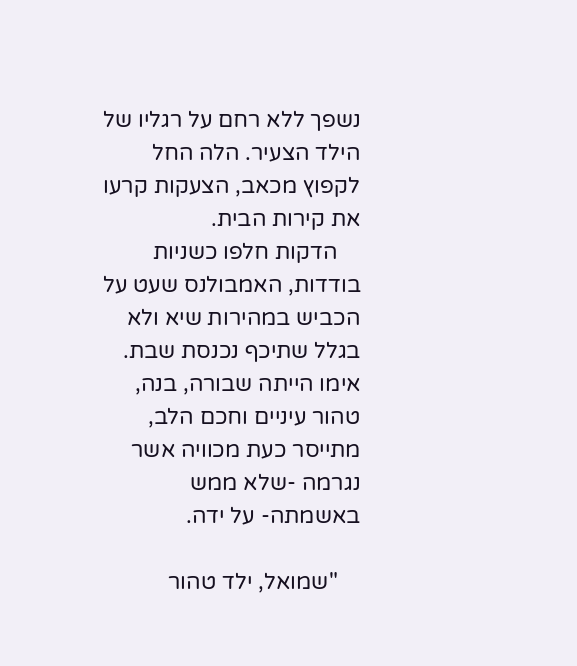נשפך ללא רחם על רגליו של הילד הצעיר. הלה החל לקפוץ מכאב, הצעקות קרעו את קירות הבית.
    הדקות חלפו כשניות בודדות, האמבולנס שעט על הכביש במהירות שיא ולא בגלל שתיכף נכנסת שבת. אימו הייתה שבורה, בנה, טהור עיניים וחכם הלב, מתייסר כעת מכוויה אשר נגרמה -שלא ממש באשמתה- על ידה.

    "שמואל, ילד טהור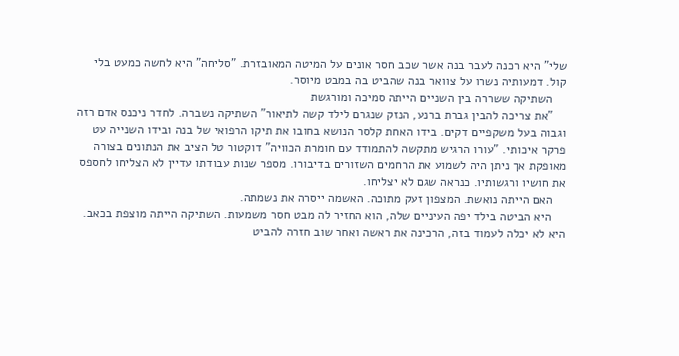שלי" היא רכנה לעבר בנה אשר שכב חסר אונים על המיטה המאובזרת. "סליחה" היא לחשה כמעט בלי קול. דמעותיה נשרו על צוואר בנה שהביט בה במבט מיוסר.
    השתיקה ששררה בין השניים הייתה סמיכה ומורגשת
    "את צריכה להבין גברת ברנע, הנזק שנגרם לילד קשה לתיאור" השתיקה נשברה. לחדר ניכנס אדם רזה וגבוה בעל משקפיים דקים. בידו האחת קלסר הנושא בחובו את תיקו הרפואי של בנה ובידו השנייה עט פרקר איכותי. "עורו הרגיש מתקשה להתמודד עם חומרת הכוויה" דוקטור טל הציב את הנתונים בצורה מאופקת אך ניתן היה לשמוע את הרחמים השזורים בדיבורו. מספר שנות עבודתו עדיין לא הצליחו לחספס את חושיו ורגשותיו. כנראה שגם לא יצליחו.
    האם הייתה נואשת. המצפון זעק מתוכה. האשמה ייסרה את נשמתה.
    היא הביטה בילד יפה העיניים שלה, הוא החזיר לה מבט חסר משמעות. השתיקה הייתה מוצפת בכאב. היא לא יכלה לעמוד בזה, הרכינה את ראשה ואחר שוב חזרה להביט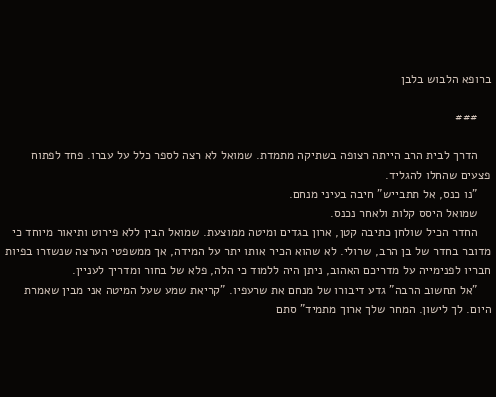ברופא הלבוש בלבן

    ###

    הדרך לבית הרב הייתה רצופה בשתיקה מתמדת. שמואל לא רצה לספר כלל על עברו. פחד לפתוח פצעים שהחלו להגליד.
    "נו כנס, אל תתבייש" חיבה בעיני מנחם.
    שמואל היסס קלות ולאחר נכנס.
    החדר הכיל שולחן כתיבה קטן, ארון בגדים ומיטה ממוצעת. שמואל הבין ללא פירוט ותיאור מיוחד כי מדובר בחדר של בן הרב, שרולי. לא שהוא הכיר אותו יתר על המידה, אך ממשפטי הערצה שנשזרו בפיות חבריו לפנימייה על מדריכם האהוב, ניתן היה ללמוד כי הלה, פלא של בחור ומדריך לעניין.
    "אל תחשוב הרבה" גדע דיבורו של מנחם את שרעפיו. "קריאת שמע שעל המיטה אני מבין שאמרת היום. לך לישון. המחר שלך ארוך מתמיד" סתם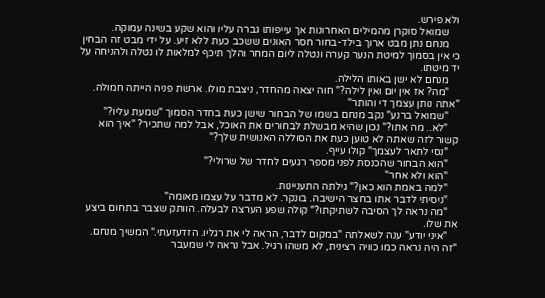ולא פירש.
    שמואל סוקרן מהמילים האחרונות אך עייפותו גברה עליו והוא שקע בשינה עמוקה.
    מנחם נתן מבט ארוך בילד-בחור חסר האונים ששכב כעת ללא זיע. על ידי מבט זה הבחין כי אין בסמוך למיטת הנער קערה ונטלה ליום המחר והלך תיכף למלאות לו נטלה ולהניחה על יד מיטתו.
    מנחם לא ישן באותו הלילה.
    "מה? אז אין יום ואין לילה?" חוה יצאה מהחדר, ניצבת מולו. ארשת פניה הייתה חמולה. "אתה נותן עצמך די והותר"
    "שמואל ברנע" נקב מנחם בשמו של הבחור שישן כעת בחדר הסמוך "שמעת עליו?"
    "לא.. מה אתו?" נכון שהיא מבשלת לבחורים את האוכל, אבל למה שתכיר? "איך הוא קשור לזה שאתה לא טוען כעת את הסוללה האנושית שלך?"
    "נסי לתאר לעצמך" קולו עייף.
    "הוא הבחור שהכנסת לפני מספר רגעים לחדר של שרולי?"
    "הוא ולא אחר"
    "למה באמת הוא כאן?" גילתה התעניינות.
    "ניסיתי לדבר אתו בחצר הישיבה. בונקר. לא מדבר על עצמו מאומה"
    "מה נראה לך הסיבה לשתיקתו?" קולה שפע הערצה לבעלה. הוותק שצבר בתחום ביצע את שלו.
    "איני יודע" ענה לשאלתה "במקום לדבר, הראה לי את רגליו. הזדעזעתי." המשיך מנחם. "זה היה נראה כמו כוויה רצינית, לא משהו רגיל. אבל נראה לי שמעבר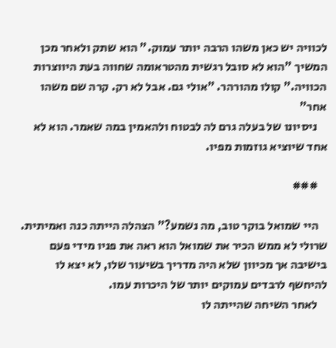לכוויה יש כאן משהו הרבה יותר עמוק." הוא שתק ולאחר מכן המשיך "הוא לא סובל רגשית מהטראומה שחווה בעת היווצרות הכוויה." קולו מהורהר. "אולי גם. אבל לא רק. קרה שם משהו אחר"
    ניסיונו של בעלה גרם לה לבטוח ולהאמין במה שאמר. הוא לא אחד שיוציא גוזמות מפיו.

    ###

    היי שמואל בוקר טוב, מה נשמע?" הצהלה הייתה כנה ואמיתית. שרולי לא ממש הכיר את שמואל הוא ראה את פניו מידי פעם בישיבה אך מכיוון שלא היה מדריך בשיעור שלו, לא יצא לו להיחשף לרבדים עמוקים יותר של היכרות עמו.
    לאחר השיחה שהייתה לו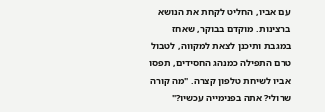עם אביו, החליט לקחת את הנושא ברצינות. מוקדם בבוקר, שאחז במגבת ותיכנן לצאת למקווה, לטבול טרם התפילה כמנהג החסידים, תפסו אביו לשיחת טלפון קצרה. "מה קורה שרולי? אתה בפנימייה עכשיו?"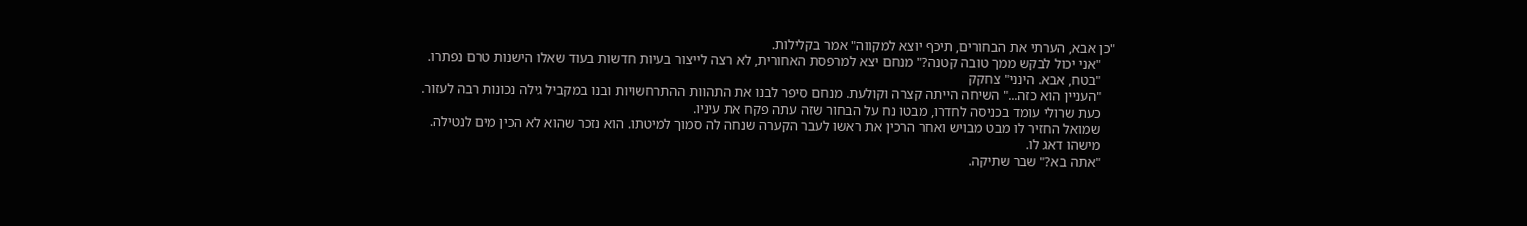"כן אבא, הערתי את הבחורים, תיכף יוצא למקווה" אמר בקלילות.
    "אני יכול לבקש ממך טובה קטנה?" מנחם יצא למרפסת האחורית, לא רצה לייצור בעיות חדשות בעוד שאלו הישנות טרם נפתרו.
    "בטח, אבא. הינני" צחקק
    "העניין הוא כזה..." השיחה הייתה קצרה וקולעת. מנחם סיפר לבנו את התהוות ההתרחשויות ובנו במקביל גילה נכונות רבה לעזור.
    כעת שרולי עומד בכניסה לחדרו, מבטו נח על הבחור שזה עתה פקח את עיניו.
    שמואל החזיר לו מבט מבויש ואחר הרכין את ראשו לעבר הקערה שנחה לה סמוך למיטתו. הוא נזכר שהוא לא הכין מים לנטילה.
    מישהו דאג לו.
    "אתה בא?" שבר שתיקה.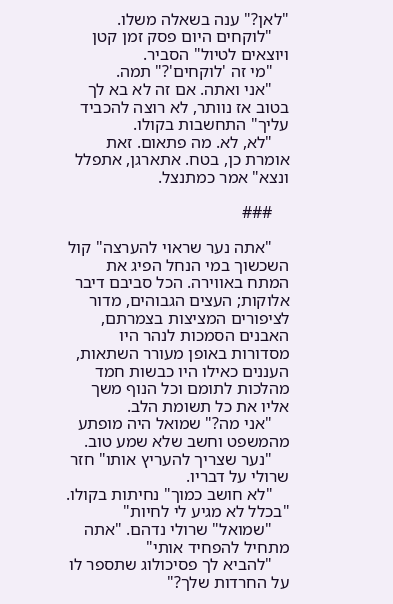"לאן?" ענה בשאלה משלו.
    "לוקחים היום פסק זמן קטן ויוצאים לטיול" הסביר.
    "מי זה 'לוקחים'?" תמה.
    "אני ואתה. אם זה לא בא לך בטוב אז נוותר, לא רוצה להכביד עליך" התחשבות בקולו.
    "לא, לא. מה פתאום. זאת אומרת כן, בטח. אתארגן, אתפלל ונצא" אמר כמתנצל.

    ###

    "אתה נער שראוי להערצה" קול השכשוך במי הנחל הפיג את המתח באווירה. הכל סביבם דיבר אלוקות; העצים הגבוהים, מדור לציפורים המציצות בצמרתם, האבנים הסמכות לנהר היו מסדורות באופן מעורר השתאות, העננים כאילו היו כבשות חמד מהלכות לתומם וכל הנוף משך אליו את כל תשומת הלב.
    "אני מה?" שמואל היה מופתע מהמשפט וחשב שלא שמע טוב.
    "נער שצריך להעריץ אותו" חזר שרולי על דבריו.
    "לא חושב כמוך" נחיתות בקולו. "בכלל לא מגיע לי לחיות"
    "שמואל" שרולי נדהם. "אתה מתחיל להפחיד אותי"
    "להביא לך פסיכולוג שתספר לו על החרדות שלך?"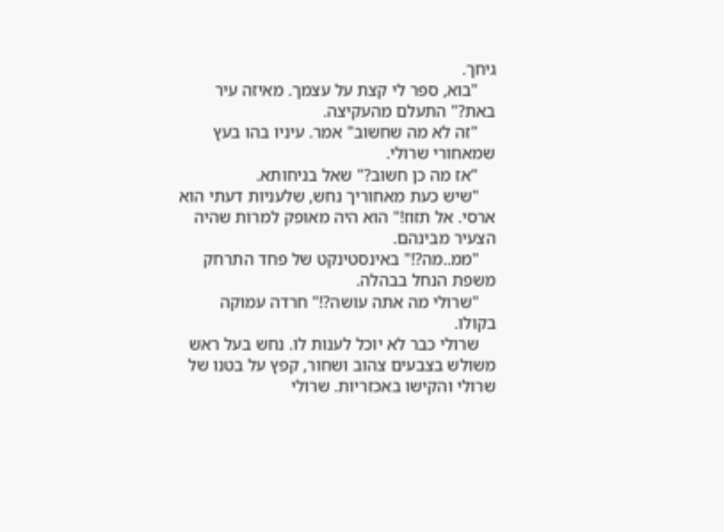גיחך.
    "בוא, ספר לי קצת על עצמך. מאיזה עיר באת?" התעלם מהעקיצה.
    "זה לא מה שחשוב" אמר. עיניו בהו בעץ שמאחורי שרולי.
    "אז מה כן חשוב?" שאל בניחותא.
    "שיש כעת מאחוריך נחש, שלעניות דעתי הוא ארסי. אל תזוז!" הוא היה מאופק למרות שהיה הצעיר מבינהם.
    "ממ..מה?!" באינסטינקט של פחד התרחק משפת הנחל בבהלה.
    "שרולי מה אתה עושה?!" חרדה עמוקה בקולו.
    שרולי כבר לא יוכל לענות לו. נחש בעל ראש משולש בצבעים צהוב ושחור, קפץ על בטנו של שרולי והקישו באכזריות. שרולי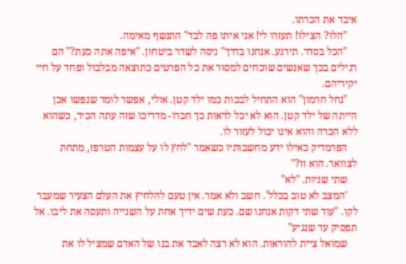איבד את הכרתו.
    "הלו? הצילו! תעזרו לי! אני איתו פה לבד" התנשף מאימה.
    "הכל בסדר. תירגע. אנחנו בדרך" ניסה לשדר ביטחון. "איפה אתה כעת?" הם רגילים בכך שאנשים שוכחים למסור את כל הפרטים כתוצאה מבלבול ופחד על חיי יקיריהם.
    "נחל חרמון" הוא התחיל לבכות כמו ילד קטן. אולי, אפשר לומר שנפשו אכן הייתה של ילד קטן. הוא לא יכל לראות כך חברו- מדריכו שזה עתה הכיר, כשהוא ללא הכרה והוא אינו יכול לעזור לו.
    הפרמדיק כאילו ידע מחשבותיו כשאמר "לחץ לו על עצמות הטרפז, מתחת לצוואר. הוא זז?"
    שתי שניות. "לא"
    'המצב לא טוב בכלל'. חשב ולא אמר. אין טעם להלחיץ את העלם הצעיר שמעבר לקו. "עוד שתי דקות אנחנו שם. כעת שים ידיך אחת על השנייה ותעסה את ליבו. אל תפסיק עד שנגיע"
    שמואל ציית להוראות. הוא לא רצה לאבד את בנו של האדם שמציל לו את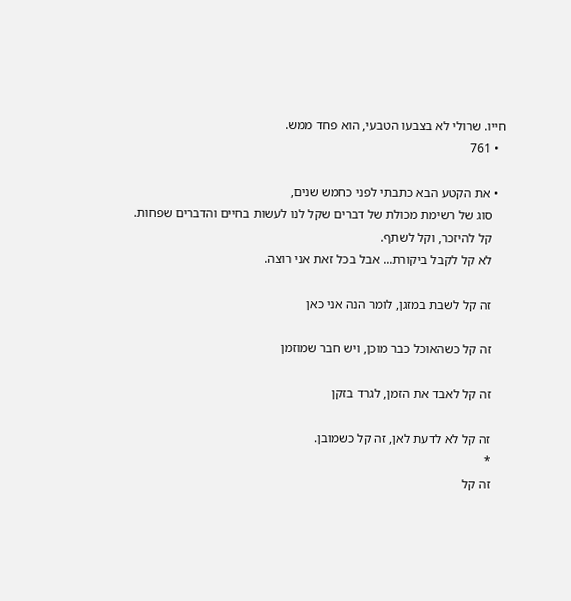חייו. שרולי לא בצבעו הטבעי, הוא פחד ממש.
  • 761

  • את הקטע הבא כתבתי לפני כחמש שנים,
    סוג של רשימת מכולת של דברים שקל לנו לעשות בחיים והדברים שפחות.
    קל להיזכר, וקל לשתף.
    לא קל לקבל ביקורת... אבל בכל זאת אני רוצה.

    זה קל לשבת במזגן, לומר הנה אני כאן

    זה קל כשהאוכל כבר מוכן, ויש חבר שמוזמן

    זה קל לאבד את הזמן, לגרד בזקן

    זה קל לא לדעת לאן, זה קל כשמובן.
    *
    זה קל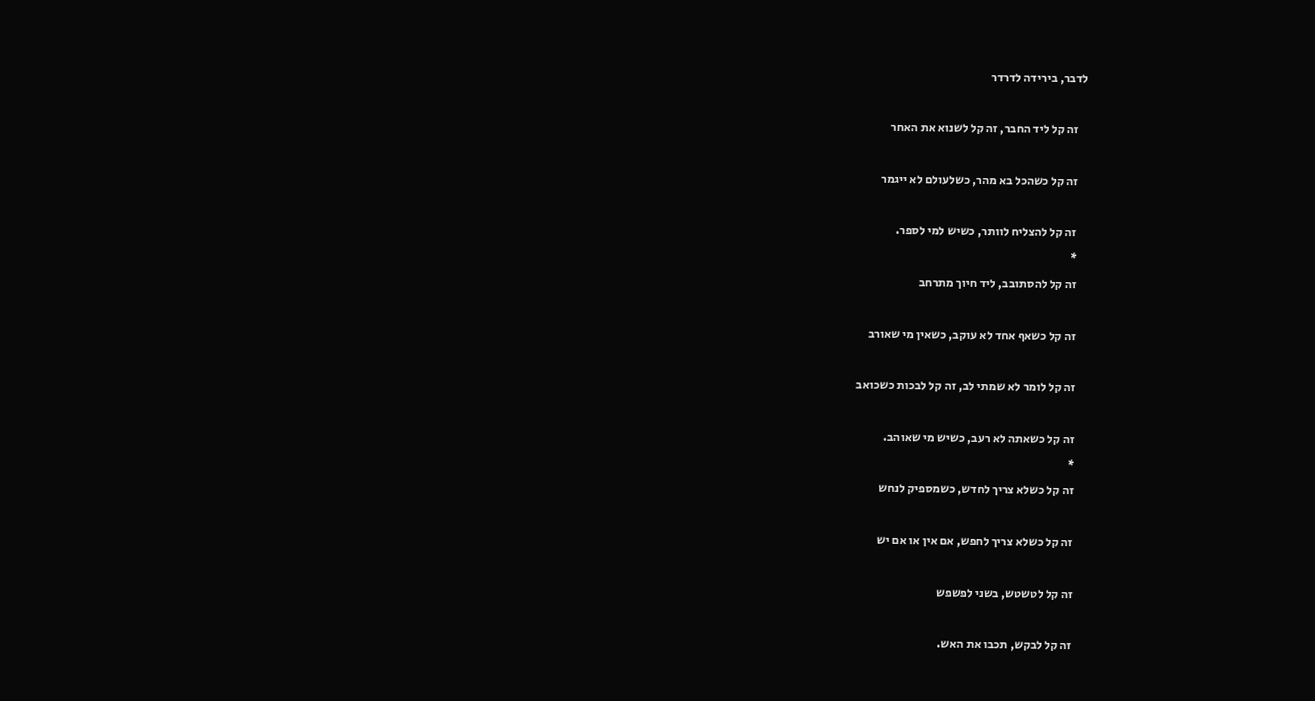לדבר, בירידה לדרדר

    זה קל ליד החבר, זה קל לשנוא את האחר

    זה קל כשהכל בא מהר, כשלעולם לא ייגמר

    זה קל להצליח לוותר, כשיש למי לספר.
    *
    זה קל להסתובב, ליד חיוך מתרחב

    זה קל כשאף אחד לא עוקב, כשאין מי שאורב

    זה קל לומר לא שמתי לב, זה קל לבכות כשכואב

    זה קל כשאתה לא רעב, כשיש מי שאוהב.
    *
    זה קל כשלא צריך לחדש, כשמספיק לנחש

    זה קל כשלא צריך לחפש, אם אין או אם יש

    זה קל לטשטש, בשני לפשפש

    זה קל לבקש, תכבו את האש.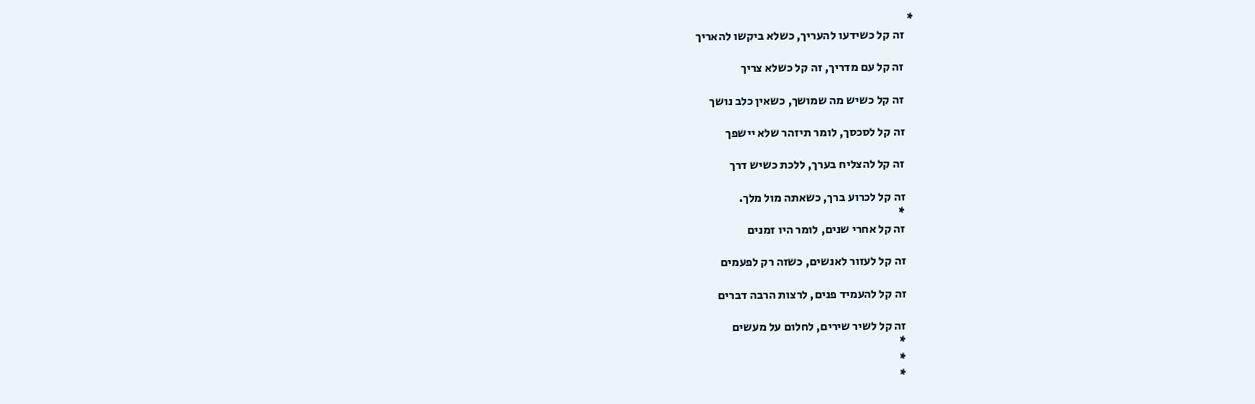*
    זה קל כשידעו להעריך, כשלא ביקשו להאריך

    זה קל עם מדריך, זה קל כשלא צריך

    זה קל כשיש מה שמושך, כשאין כלב נושך

    זה קל לסכסך, לומר תיזהר שלא יישפך

    זה קל להצליח בערך, ללכת כשיש דרך

    זה קל לכרוע ברך, כשאתה מול מלך.
    *
    זה קל אחרי שנים, לומר היו זמנים

    זה קל לעזור לאנשים, כשזה רק לפעמים

    זה קל להעמיד פנים, לרצות הרבה דברים

    זה קל לשיר שירים, לחלום על מעשים
    *
    *
    *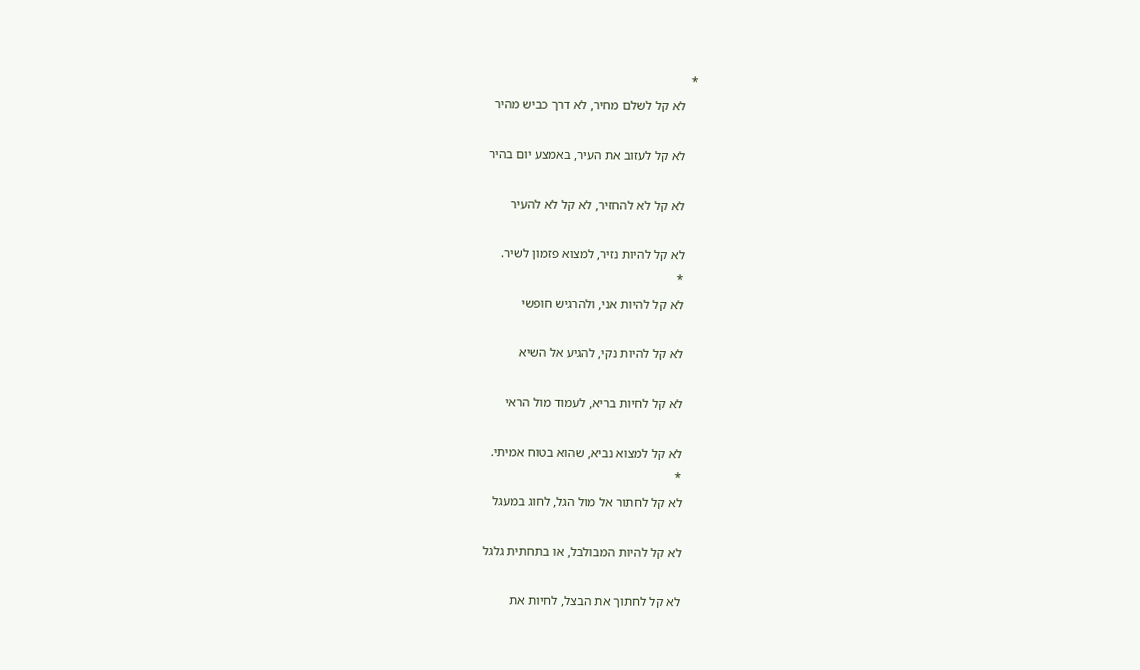*
    לא קל לשלם מחיר, לא דרך כביש מהיר

    לא קל לעזוב את העיר, באמצע יום בהיר

    לא קל לא להחזיר, לא קל לא להעיר

    לא קל להיות נזיר, למצוא פזמון לשיר.
    *
    לא קל להיות אני, ולהרגיש חופשי

    לא קל להיות נקי, להגיע אל השיא

    לא קל לחיות בריא, לעמוד מול הראי

    לא קל למצוא נביא, שהוא בטוח אמיתי.
    *
    לא קל לחתור אל מול הגל, לחוג במעגל

    לא קל להיות המבולבל, או בתחתית גלגל

    לא קל לחתוך את הבצל, לחיות את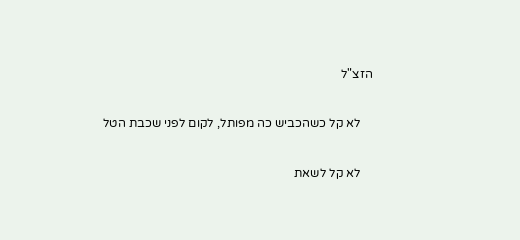הזצ"ל

    לא קל כשהכביש כה מפותל, לקום לפני שכבת הטל

    לא קל לשאת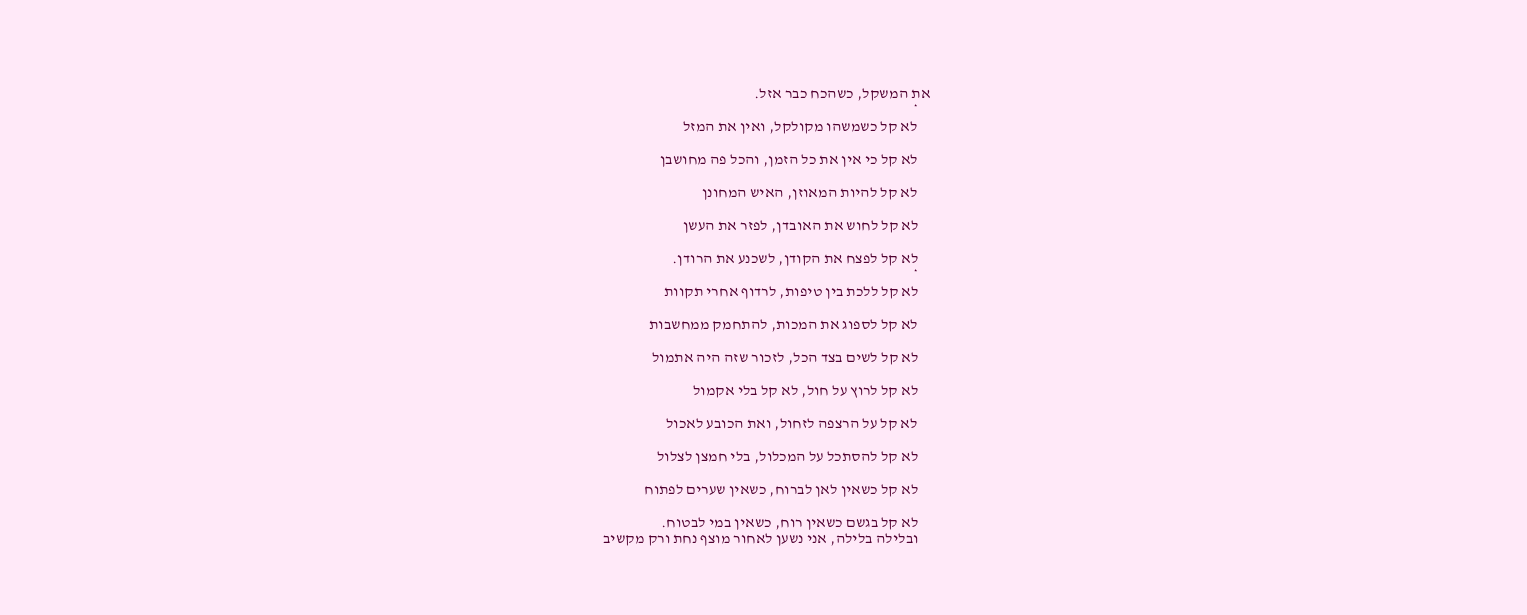את המשקל, כשהכח כבר אזל.
    *
    לא קל כשמשהו מקולקל, ואין את המזל

    לא קל כי אין את כל הזמן, והכל פה מחושבן

    לא קל להיות המאוזן, האיש המחונן

    לא קל לחוש את האובדן, לפזר את העשן

    לא קל לפצח את הקודן, לשכנע את הרודן.
    *
    לא קל ללכת בין טיפות, לרדוף אחרי תקוות

    לא קל לספוג את המכות, להתחמק ממחשבות

    לא קל לשים בצד הכל, לזכור שזה היה אתמול

    לא קל לרוץ על חול, לא קל בלי אקמול

    לא קל על הרצפה לזחול, ואת הכובע לאכול

    לא קל להסתכל על המכלול, בלי חמצן לצלול

    לא קל כשאין לאן לברוח, כשאין שערים לפתוח

    לא קל בגשם כשאין רוח, כשאין במי לבטוח.
    ובלילה בלילה, אני נשען לאחור מוצף נחת ורק מקשיב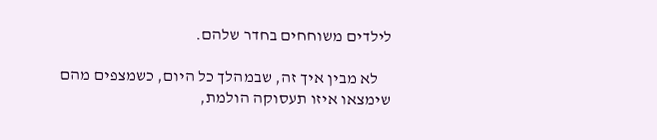לילדים משוחחים בחדר שלהם.

    לא מבין איך זה, שבמהלך כל היום, כשמצפים מהם שימצאו איזו תעסוקה הולמת,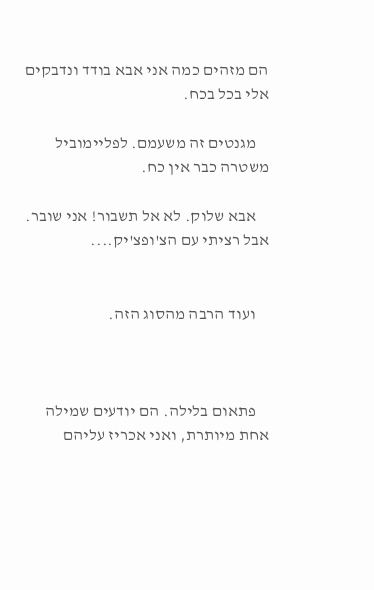הם מזהים כמה אני אבא בודד ונדבקים אלי בכל בכח.

    מגנטים זה משעמם. לפליימוביל משטרה כבר אין כח.

    אבא שלוק. לא אל תשבור! אני שובר. אבל רציתי עם הצ'ופצ'יק....


    ועוד הרבה מהסוג הזה.



    פתאום בלילה. הם יודעים שמילה אחת מיותרת, ואני אכריז עליהם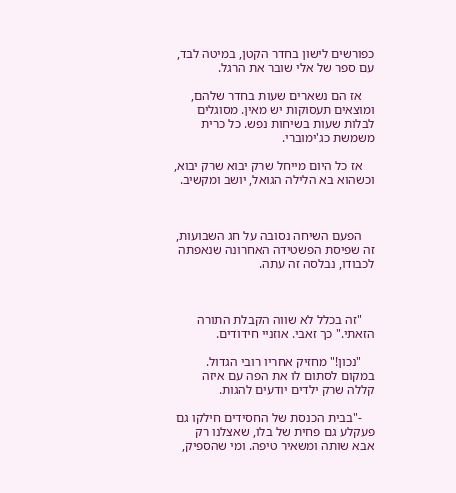כפורשים לישון בחדר הקטן, במיטה לבד, עם ספר של אלי שובר את הרגל.

    אז הם נשארים שעות בחדר שלהם, ומוצאים תעסוקות יש מאין. מסוגלים לבלות שעות בשיחות נפש. כל כרית משמשת כג'ימוברי.

    אז כל היום מייחל שרק יבוא שרק יבוא, וכשהוא בא הלילה הגואל, יושב ומקשיב.



    הפעם השיחה נסובה על חג השבועות, זה שפיסת הפשטידה האחרונה שנאפתה לכבודו, נבלסה זה עתה.



    "זה בכלל לא שווה הקבלת התורה הזאתי." כך זאבי. אוזניי חידודים.

    "נכון!" מחזיק אחריו רובי הגדול. במקום לסתום לו את הפה עם איזה קללה שרק ילדים יודעים להגות.

    -"בבית הכנסת של החסידים חילקו גם פעקלע גם פחית של בלו, שאצלנו רק אבא שותה ומשאיר טיפה. ומי שהספיק,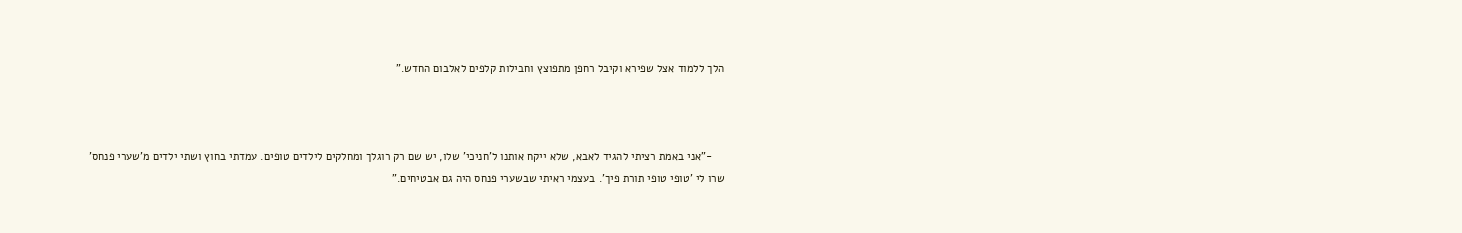הלך ללמוד אצל שפירא וקיבל רחפן מתפוצץ וחבילות קלפים לאלבום החדש."



    -"אני באמת רציתי להגיד לאבא, שלא ייקח אותנו ל'חניכי' שלו, יש שם רק רוגלך ומחלקים לילדים טופים. עמדתי בחוץ ושתי ילדים מ'שערי פנחס' שרו לי 'טופי טופי תורת פיך'. בעצמי ראיתי שבשערי פנחס היה גם אבטיחים."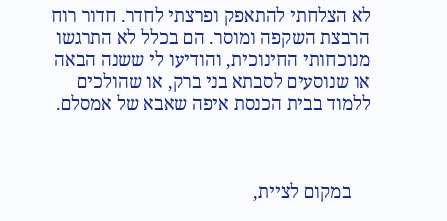לא הצלחתי להתאפק ופרצתי לחדר. חדור רוח הרבצת השקפה ומוסר. הם בכלל לא התרגשו מנוכחותי החינוכית, והודיעו לי ששנה הבאה או שנוסעים לסבתא בני ברק, או שהולכים ללמוד בבית הכנסת איפה שאבא של אמסלם.



    במקום לציית,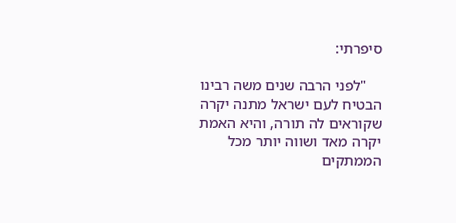סיפרתי:

    "לפני הרבה שנים משה רבינו הבטיח לעם ישראל מתנה יקרה שקוראים לה תורה, והיא האמת יקרה מאד ושווה יותר מכל הממתקים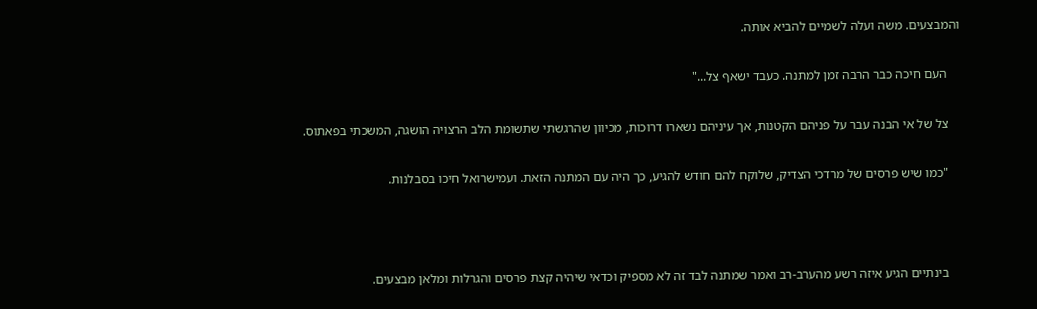והמבצעים. משה ועלה לשמיים להביא אותה.

    העם חיכה כבר הרבה זמן למתנה. כעבד ישאף צל..."

    צל של אי הבנה עבר על פניהם הקטנות, אך עיניהם נשארו דרוכות, מכיוון שהרגשתי שתשומת הלב הרצויה הושגה, המשכתי בפאתוס.

    "כמו שיש פרסים של מרדכי הצדיק, שלוקח להם חודש להגיע, כך היה עם המתנה הזאת. ועמישרואל חיכו בסבלנות.



    בינתיים הגיע איזה רשע מהערב-רב ואמר שמתנה לבד זה לא מספיק וכדאי שיהיה קצת פרסים והגרלות ומלאן מבצעים.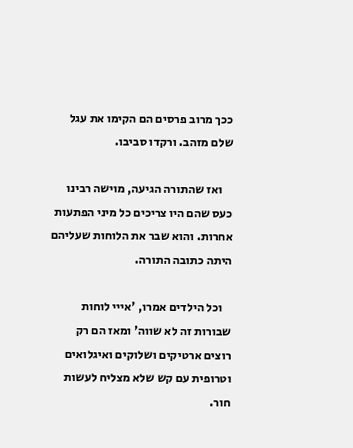ככך מרוב פרסים הם הקימו את עגל שלם מזהב. ורקדו סביבו.

    ואז שהתורה הגיעה, מוישה רבינו כעס שהם היו צריכים כל מיני הפתעות אחרות. והוא שבר את הלוחות שעליהם היתה כתובה התורה.

    וכל הילדים אמרו, 'אייי לוחות שבורות זה לא שווה' ומאז הם רק רוצים ארטיקים ושלוקים ואיגלואים וטרופית עם קש שלא מצליח לעשות חור.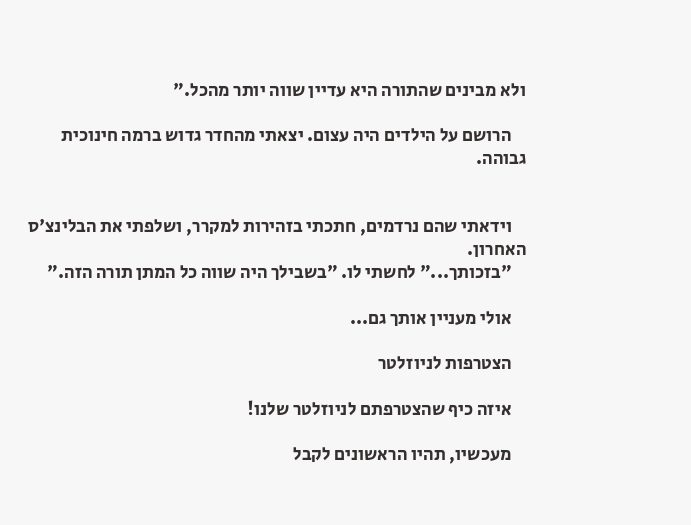ולא מבינים שהתורה היא עדיין שווה יותר מהכל."

    הרושם על הילדים היה עצום. יצאתי מהחדר גדוש ברמה חינוכית גבוהה.


    וידאתי שהם נרדמים, חתכתי בזהירות למקרר, ושלפתי את הבלינצ'ס האחרון.
    "בזכותך..." לחשתי לו. "בשבילך היה שווה כל המתן תורה הזה."

    אולי מעניין אותך גם...

    הצטרפות לניוזלטר

    איזה כיף שהצטרפתם לניוזלטר שלנו!

    מעכשיו, תהיו הראשונים לקבל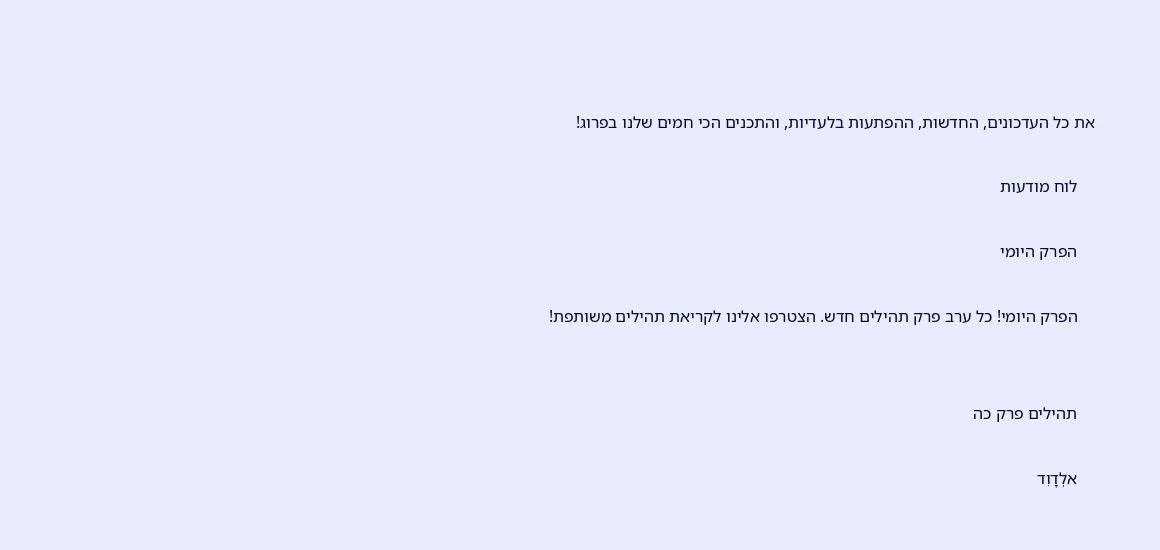את כל העדכונים, החדשות, ההפתעות בלעדיות, והתכנים הכי חמים שלנו בפרוג!

    לוח מודעות

    הפרק היומי

    הפרק היומי! כל ערב פרק תהילים חדש. הצטרפו אלינו לקריאת תהילים משותפת!


    תהילים פרק כה

    אלְדָוִד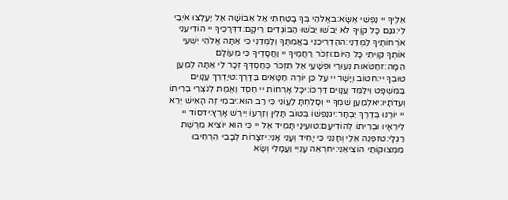אֵלֶיךָ יי נַפְשִׁי אֶשָּׂא:באֱלֹהַי בְּךָ בָטַחְתִּי אַל אֵבוֹשָׁה אַל יַעַלְצוּ אֹיְבַי לִי:גגַּם כָּל קוֶֹיךָ לֹא יֵבֹשׁוּ יֵבֹשׁוּ הַבּוֹגְדִים רֵיקָם:דדְּרָכֶיךָ יי הוֹדִיעֵנִי אֹרְחוֹתֶיךָ לַמְּדֵנִי:ההַדְרִיכֵנִי בַאֲמִתֶּךָ וְלַמְּדֵנִי כִּי אַתָּה אֱלֹהֵי יִשְׁעִי אוֹתְךָ קִוִּיתִי כָּל הַיּוֹם:וזְכֹר רַחֲמֶיךָ יי וַחֲסָדֶיךָ כִּי מֵעוֹלָם הֵמָּה:זחַטֹּאות נְעוּרַי וּפְשָׁעַי אַל תִּזְכֹּר כְּחַסְדְּךָ זְכָר לִי אַתָּה לְמַעַן טוּבְךָ יי:חטוֹב וְיָשָׁר יי עַל כֵּן יוֹרֶה חַטָּאִים בַּדָּרֶךְ:טיַדְרֵךְ עֲנָוִים בַּמִּשְׁפָּט וִילַמֵּד עֲנָוִים דַּרְכּוֹ:יכָּל אָרְחוֹת יי חֶסֶד וֶאֱמֶת לְנֹצְרֵי בְרִיתוֹ וְעֵדֹתָיו:יאלְמַעַן שִׁמְךָ יי וְסָלַחְתָּ לַעֲוֹנִי כִּי רַב הוּא:יבמִי זֶה הָאִישׁ יְרֵא יי יוֹרֶנּוּ בְּדֶרֶךְ יִבְחָר:יגנַפְשׁוֹ בְּטוֹב תָּלִין וְזַרְעוֹ יִירַשׁ אָרֶץ:ידסוֹד יי לִירֵאָיו וּבְרִיתוֹ לְהוֹדִיעָם:טועֵינַי תָּמִיד אֶל יי כִּי הוּא יוֹצִיא מֵרֶשֶׁת רַגְלָי:טזפְּנֵה אֵלַי וְחָנֵּנִי כִּי יָחִיד וְעָנִי אָנִי:יזצָרוֹת לְבָבִי הִרְחִיבוּ מִמְּצוּקוֹתַי הוֹצִיאֵנִי:יחרְאֵה עָנְיִי וַעֲמָלִי וְשָׂא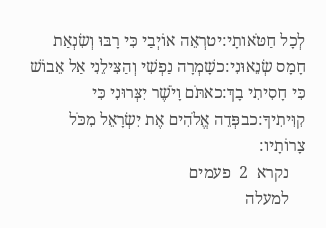לְכָל חַטֹּאותָי:יטרְאֵה אוֹיְבַי כִּי רָבּוּ וְשִׂנְאַת חָמָס שְׂנֵאוּנִי:כשָׁמְרָה נַפְשִׁי וְהַצִּילֵנִי אַל אֵבוֹשׁ כִּי חָסִיתִי בָךְ:כאתֹּם וָיֹשֶׁר יִצְּרוּנִי כִּי קִוִּיתִיךָ:כבפְּדֵה אֱלֹהִים אֶת יִשְׂרָאֵל מִכֹּל צָרוֹתָיו:
    נקרא  2  פעמים
    למעלה